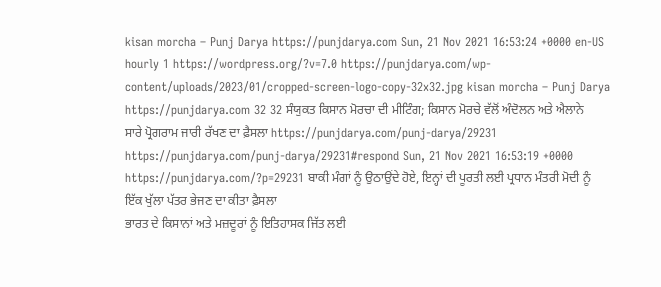kisan morcha – Punj Darya https://punjdarya.com Sun, 21 Nov 2021 16:53:24 +0000 en-US hourly 1 https://wordpress.org/?v=7.0 https://punjdarya.com/wp-content/uploads/2023/01/cropped-screen-logo-copy-32x32.jpg kisan morcha – Punj Darya https://punjdarya.com 32 32 ਸੰਯੁਕਤ ਕਿਸਾਨ ਮੋਰਚਾ ਦੀ ਮੀਟਿੰਗ; ਕਿਸਾਨ ਮੋਰਚੇ ਵੱਲੋਂ ਅੰਦੋਲਨ ਅਤੇ ਐਲਾਨੇ ਸਾਰੇ ਪ੍ਰੋਗਰਾਮ ਜਾਰੀ ਰੱਖਣ ਦਾ ਫ਼ੈਸਲਾ https://punjdarya.com/punj-darya/29231 https://punjdarya.com/punj-darya/29231#respond Sun, 21 Nov 2021 16:53:19 +0000 https://punjdarya.com/?p=29231 ਬਾਕੀ ਮੰਗਾਂ ਨੂੰ ਉਠਾਉਂਦੇ ਹੋਏ, ਇਨ੍ਹਾਂ ਦੀ ਪੂਰਤੀ ਲਈ ਪ੍ਰਧਾਨ ਮੰਤਰੀ ਮੋਦੀ ਨੂੰ ਇੱਕ ਖੁੱਲਾ ਪੱਤਰ ਭੇਜਣ ਦਾ ਕੀਤਾ ਫ਼ੈਸਲਾ
ਭਾਰਤ ਦੇ ਕਿਸਾਨਾਂ ਅਤੇ ਮਜ਼ਦੂਰਾਂ ਨੂੰ ਇਤਿਹਾਸਕ ਜਿੱਤ ਲਈ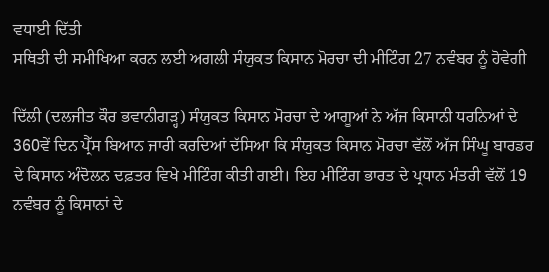ਵਧਾਈ ਦਿੱਤੀ
ਸਥਿਤੀ ਦੀ ਸਮੀਖਿਆ ਕਰਨ ਲਈ ਅਗਲੀ ਸੰਯੁਕਤ ਕਿਸਾਨ ਮੋਰਚਾ ਦੀ ਮੀਟਿੰਗ 27 ਨਵੰਬਰ ਨੂੰ ਹੋਵੇਗੀ

ਦਿੱਲੀ (ਦਲਜੀਤ ਕੌਰ ਭਵਾਨੀਗੜ੍ਹ) ਸੰਯੁਕਤ ਕਿਸਾਨ ਮੋਰਚਾ ਦੇ ਆਗੂਆਂ ਨੇ ਅੱਜ ਕਿਸਾਨੀ ਧਰਨਿਆਂ ਦੇ 360ਵੇਂ ਦਿਨ ਪ੍ਰੈੱਸ ਬਿਆਨ ਜਾਰੀ ਕਰਦਿਆਂ ਦੱਸਿਆ ਕਿ ਸੰਯੁਕਤ ਕਿਸਾਨ ਮੋਰਚਾ ਵੱਲੋਂ ਅੱਜ ਸਿੰਘੂ ਬਾਰਡਰ ਦੇ ਕਿਸਾਨ ਅੰਦੋਲਨ ਦਫ਼ਤਰ ਵਿਖੇ ਮੀਟਿੰਗ ਕੀਤੀ ਗਈ। ਇਹ ਮੀਟਿੰਗ ਭਾਰਤ ਦੇ ਪ੍ਰਧਾਨ ਮੰਤਰੀ ਵੱਲੋਂ 19 ਨਵੰਬਰ ਨੂੰ ਕਿਸਾਨਾਂ ਦੇ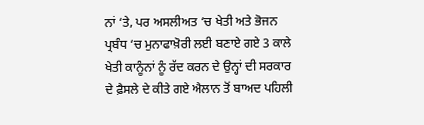ਨਾਂ ‘ਤੇ, ਪਰ ਅਸਲੀਅਤ ‘ਚ ਖੇਤੀ ਅਤੇ ਭੋਜਨ ਪ੍ਰਬੰਧ ‘ਚ ਮੁਨਾਫਾਖ਼ੋਰੀ ਲਈ ਬਣਾਏ ਗਏ 3 ਕਾਲੇ ਖੇਤੀ ਕਾਨੂੰਨਾਂ ਨੂੰ ਰੱਦ ਕਰਨ ਦੇ ਉਨ੍ਹਾਂ ਦੀ ਸਰਕਾਰ ਦੇ ਫ਼ੈਸਲੇ ਦੇ ਕੀਤੇ ਗਏ ਐਲਾਨ ਤੋਂ ਬਾਅਦ ਪਹਿਲੀ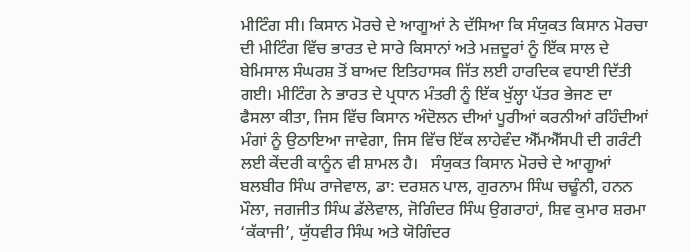ਮੀਟਿੰਗ ਸੀ। ਕਿਸਾਨ ਮੋਰਚੇ ਦੇ ਆਗੂਆਂ ਨੇ ਦੱਸਿਆ ਕਿ ਸੰਯੁਕਤ ਕਿਸਾਨ ਮੋਰਚਾ ਦੀ ਮੀਟਿੰਗ ਵਿੱਚ ਭਾਰਤ ਦੇ ਸਾਰੇ ਕਿਸਾਨਾਂ ਅਤੇ ਮਜ਼ਦੂਰਾਂ ਨੂੰ ਇੱਕ ਸਾਲ ਦੇ ਬੇਮਿਸਾਲ ਸੰਘਰਸ਼ ਤੋਂ ਬਾਅਦ ਇਤਿਹਾਸਕ ਜਿੱਤ ਲਈ ਹਾਰਦਿਕ ਵਧਾਈ ਦਿੱਤੀ ਗਈ। ਮੀਟਿੰਗ ਨੇ ਭਾਰਤ ਦੇ ਪ੍ਰਧਾਨ ਮੰਤਰੀ ਨੂੰ ਇੱਕ ਖੁੱਲ੍ਹਾ ਪੱਤਰ ਭੇਜਣ ਦਾ ਫੈਸਲਾ ਕੀਤਾ, ਜਿਸ ਵਿੱਚ ਕਿਸਾਨ ਅੰਦੋਲਨ ਦੀਆਂ ਪੂਰੀਆਂ ਕਰਨੀਆਂ ਰਹਿੰਦੀਆਂ ਮੰਗਾਂ ਨੂੰ ਉਠਾਇਆ ਜਾਵੇਗਾ, ਜਿਸ ਵਿੱਚ ਇੱਕ ਲਾਹੇਵੰਦ ਐੱਮਐੱਸਪੀ ਦੀ ਗਰੰਟੀ ਲਈ ਕੇਂਦਰੀ ਕਾਨੂੰਨ ਵੀ ਸ਼ਾਮਲ ਹੈ।   ਸੰਯੁਕਤ ਕਿਸਾਨ ਮੋਰਚੇ ਦੇ ਆਗੂਆਂ ਬਲਬੀਰ ਸਿੰਘ ਰਾਜੇਵਾਲ, ਡਾ: ਦਰਸ਼ਨ ਪਾਲ, ਗੁਰਨਾਮ ਸਿੰਘ ਚਢੂੰਨੀ, ਹਨਨ ਮੌਲਾ, ਜਗਜੀਤ ਸਿੰਘ ਡੱਲੇਵਾਲ, ਜੋਗਿੰਦਰ ਸਿੰਘ ਉਗਰਾਹਾਂ, ਸ਼ਿਵ ਕੁਮਾਰ ਸ਼ਰਮਾ ‘ਕੱਕਾਜੀ’, ਯੁੱਧਵੀਰ ਸਿੰਘ ਅਤੇ ਯੋਗਿੰਦਰ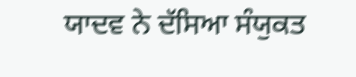ਯਾਦਵ ਨੇ ਦੱਸਿਆ ਸੰਯੁਕਤ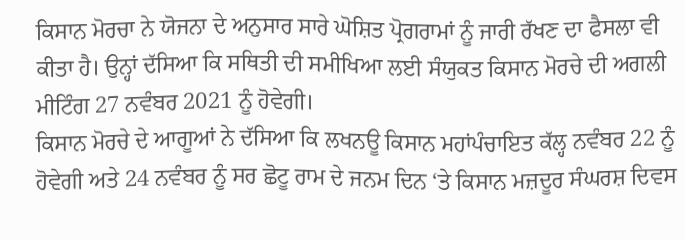ਕਿਸਾਨ ਮੋਰਚਾ ਨੇ ਯੋਜਨਾ ਦੇ ਅਨੁਸਾਰ ਸਾਰੇ ਘੋਸ਼ਿਤ ਪ੍ਰੋਗਰਾਮਾਂ ਨੂੰ ਜਾਰੀ ਰੱਖਣ ਦਾ ਫੈਸਲਾ ਵੀ ਕੀਤਾ ਹੈ। ਉਨ੍ਹਾਂ ਦੱਸਿਆ ਕਿ ਸਥਿਤੀ ਦੀ ਸਮੀਖਿਆ ਲਈ ਸੰਯੁਕਤ ਕਿਸਾਨ ਮੋਰਚੇ ਦੀ ਅਗਲੀ ਮੀਟਿੰਗ 27 ਨਵੰਬਰ 2021 ਨੂੰ ਹੋਵੇਗੀ।
ਕਿਸਾਨ ਮੋਰਚੇ ਦੇ ਆਗੂਆਂ ਨੇ ਦੱਸਿਆ ਕਿ ਲਖਨਊ ਕਿਸਾਨ ਮਹਾਂਪੰਚਾਇਤ ਕੱਲ੍ਹ ਨਵੰਬਰ 22 ਨੂੰ ਹੋਵੇਗੀ ਅਤੇ 24 ਨਵੰਬਰ ਨੂੰ ਸਰ ਛੋਟੂ ਰਾਮ ਦੇ ਜਨਮ ਦਿਨ ‘ਤੇ ਕਿਸਾਨ ਮਜ਼ਦੂਰ ਸੰਘਰਸ਼ ਦਿਵਸ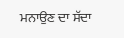ਮਨਾਉਣ ਦਾ ਸੱਦਾ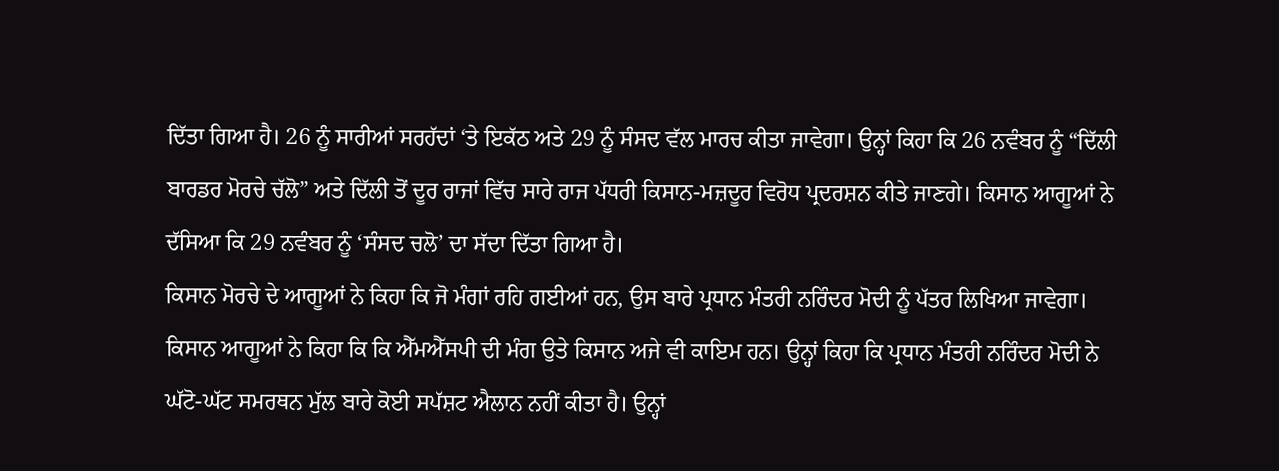ਦਿੱਤਾ ਗਿਆ ਹੈ। 26 ਨੂੰ ਸਾਰੀਆਂ ਸਰਹੱਦਾਂ ‘ਤੇ ਇਕੱਠ ਅਤੇ 29 ਨੂੰ ਸੰਸਦ ਵੱਲ ਮਾਰਚ ਕੀਤਾ ਜਾਵੇਗਾ। ਉਨ੍ਹਾਂ ਕਿਹਾ ਕਿ 26 ਨਵੰਬਰ ਨੂੰ “ਦਿੱਲੀ ਬਾਰਡਰ ਮੋਰਚੇ ਚੱਲੋ” ਅਤੇ ਦਿੱਲੀ ਤੋਂ ਦੂਰ ਰਾਜਾਂ ਵਿੱਚ ਸਾਰੇ ਰਾਜ ਪੱਧਰੀ ਕਿਸਾਨ-ਮਜ਼ਦੂਰ ਵਿਰੋਧ ਪ੍ਰਦਰਸ਼ਨ ਕੀਤੇ ਜਾਣਗੇ। ਕਿਸਾਨ ਆਗੂਆਂ ਨੇ ਦੱਸਿਆ ਕਿ 29 ਨਵੰਬਰ ਨੂੰ ‘ਸੰਸਦ ਚਲੋ’ ਦਾ ਸੱਦਾ ਦਿੱਤਾ ਗਿਆ ਹੈ।
ਕਿਸਾਨ ਮੋਰਚੇ ਦੇ ਆਗੂਆਂ ਨੇ ਕਿਹਾ ਕਿ ਜੋ ਮੰਗਾਂ ਰਹਿ ਗਈਆਂ ਹਨ, ਉਸ ਬਾਰੇ ਪ੍ਰਧਾਨ ਮੰਤਰੀ ਨਰਿੰਦਰ ਮੋਦੀ ਨੂੰ ਪੱਤਰ ਲਿਖਿਆ ਜਾਵੇਗਾ। ਕਿਸਾਨ ਆਗੂਆਂ ਨੇ ਕਿਹਾ ਕਿ ਕਿ ਐੱਮਐੱਸਪੀ ਦੀ ਮੰਗ ਉਤੇ ਕਿਸਾਨ ਅਜੇ ਵੀ ਕਾਇਮ ਹਨ। ਉਨ੍ਹਾਂ ਕਿਹਾ ਕਿ ਪ੍ਰਧਾਨ ਮੰਤਰੀ ਨਰਿੰਦਰ ਮੋਦੀ ਨੇ ਘੱਟੋ-ਘੱਟ ਸਮਰਥਨ ਮੁੱਲ ਬਾਰੇ ਕੋਈ ਸਪੱਸ਼ਟ ਐਲਾਨ ਨਹੀਂ ਕੀਤਾ ਹੈ। ਉਨ੍ਹਾਂ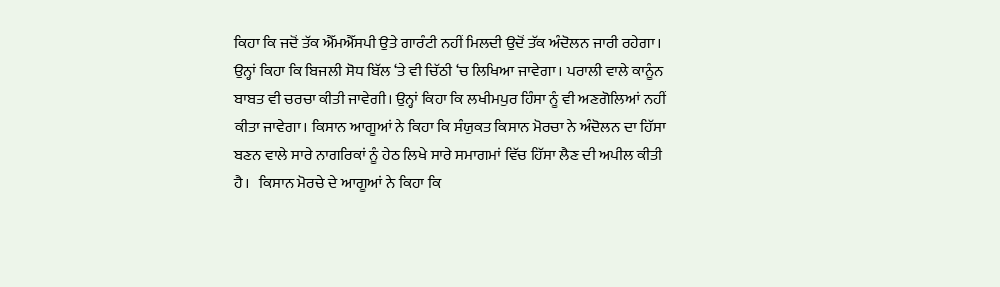ਕਿਹਾ ਕਿ ਜਦੋਂ ਤੱਕ ਐੱਮਐੱਸਪੀ ਉਤੇ ਗਾਰੰਟੀ ਨਹੀਂ ਮਿਲਦੀ ਉਦੋਂ ਤੱਕ ਅੰਦੋਲਨ ਜਾਰੀ ਰਹੇਗਾ। ਉਨ੍ਹਾਂ ਕਿਹਾ ਕਿ ਬਿਜਲੀ ਸੋਧ ਬਿੱਲ ‘ਤੇ ਵੀ ਚਿੱਠੀ ‘ਚ ਲਿਖਿਆ ਜਾਵੇਗਾ। ਪਰਾਲੀ ਵਾਲੇ ਕਾਨੂੰਨ ਬਾਬਤ ਵੀ ਚਰਚਾ ਕੀਤੀ ਜਾਵੇਗੀ। ਉਨ੍ਹਾਂ ਕਿਹਾ ਕਿ ਲਖੀਮਪੁਰ ਹਿੰਸਾ ਨੂੰ ਵੀ ਅਣਗੋਲਿਆਂ ਨਹੀਂ ਕੀਤਾ ਜਾਵੇਗਾ। ਕਿਸਾਨ ਆਗੂਆਂ ਨੇ ਕਿਹਾ ਕਿ ਸੰਯੁਕਤ ਕਿਸਾਨ ਮੋਰਚਾ ਨੇ ਅੰਦੋਲਨ ਦਾ ਹਿੱਸਾ ਬਣਨ ਵਾਲੇ ਸਾਰੇ ਨਾਗਰਿਕਾਂ ਨੂੰ ਹੇਠ ਲਿਖੇ ਸਾਰੇ ਸਮਾਗਮਾਂ ਵਿੱਚ ਹਿੱਸਾ ਲੈਣ ਦੀ ਅਪੀਲ ਕੀਤੀ ਹੈ।   ਕਿਸਾਨ ਮੋਰਚੇ ਦੇ ਆਗੂਆਂ ਨੇ ਕਿਹਾ ਕਿ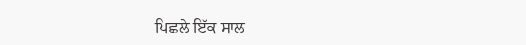ਪਿਛਲੇ ਇੱਕ ਸਾਲ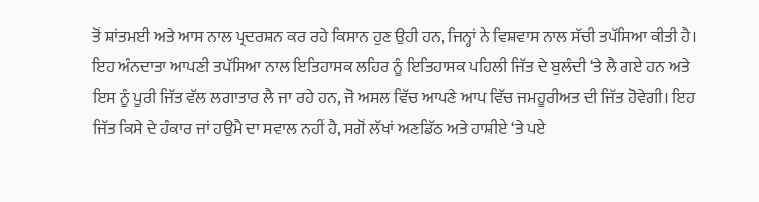ਤੋਂ ਸ਼ਾਂਤਮਈ ਅਤੇ ਆਸ ਨਾਲ ਪ੍ਰਦਰਸ਼ਨ ਕਰ ਰਹੇ ਕਿਸਾਨ ਹੁਣ ਉਹੀ ਹਨ, ਜਿਨ੍ਹਾਂ ਨੇ ਵਿਸ਼ਵਾਸ ਨਾਲ ਸੱਚੀ ਤਪੱਸਿਆ ਕੀਤੀ ਹੈ। ਇਹ ਅੰਨਦਾਤਾ ਆਪਣੀ ਤਪੱਸਿਆ ਨਾਲ ਇਤਿਹਾਸਕ ਲਹਿਰ ਨੂੰ ਇਤਿਹਾਸਕ ਪਹਿਲੀ ਜਿੱਤ ਦੇ ਬੁਲੰਦੀ ‘ਤੇ ਲੈ ਗਏ ਹਨ ਅਤੇ ਇਸ ਨੂੰ ਪੂਰੀ ਜਿੱਤ ਵੱਲ ਲਗਾਤਾਰ ਲੈ ਜਾ ਰਹੇ ਹਨ, ਜੋ ਅਸਲ ਵਿੱਚ ਆਪਣੇ ਆਪ ਵਿੱਚ ਜਮਹੂਰੀਅਤ ਦੀ ਜਿੱਤ ਹੋਵੇਗੀ। ਇਹ ਜਿੱਤ ਕਿਸੇ ਦੇ ਹੰਕਾਰ ਜਾਂ ਹਉਮੈ ਦਾ ਸਵਾਲ ਨਹੀਂ ਹੈ, ਸਗੋਂ ਲੱਖਾਂ ਅਣਡਿੱਠ ਅਤੇ ਹਾਸ਼ੀਏ ‘ਤੇ ਪਏ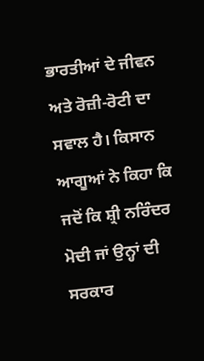ਭਾਰਤੀਆਂ ਦੇ ਜੀਵਨ ਅਤੇ ਰੋਜ਼ੀ-ਰੋਟੀ ਦਾ ਸਵਾਲ ਹੈ। ਕਿਸਾਨ ਆਗੂਆਂ ਨੇ ਕਿਹਾ ਕਿ ਜਦੋਂ ਕਿ ਸ਼੍ਰੀ ਨਰਿੰਦਰ ਮੋਦੀ ਜਾਂ ਉਨ੍ਹਾਂ ਦੀ ਸਰਕਾਰ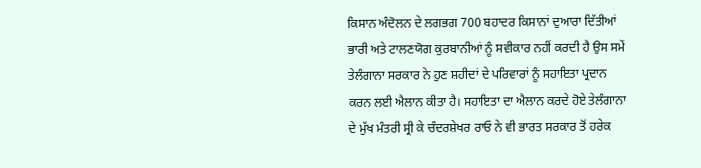ਕਿਸਾਨ ਅੰਦੋਲਨ ਦੇ ਲਗਭਗ 700 ਬਹਾਦਰ ਕਿਸਾਨਾਂ ਦੁਆਰਾ ਦਿੱਤੀਆਂ ਭਾਰੀ ਅਤੇ ਟਾਲਣਯੋਗ ਕੁਰਬਾਨੀਆਂ ਨੂੰ ਸਵੀਕਾਰ ਨਹੀਂ ਕਰਦੀ ਹੈ ਉਸ ਸਮੇਂ ਤੇਲੰਗਾਨਾ ਸਰਕਾਰ ਨੇ ਹੁਣ ਸ਼ਹੀਦਾਂ ਦੇ ਪਰਿਵਾਰਾਂ ਨੂੰ ਸਹਾਇਤਾ ਪ੍ਰਦਾਨ ਕਰਨ ਲਈ ਐਲਾਨ ਕੀਤਾ ਹੈ। ਸਹਾਇਤਾ ਦਾ ਐਲਾਨ ਕਰਦੇ ਹੋਏ ਤੇਲੰਗਾਨਾ ਦੇ ਮੁੱਖ ਮੰਤਰੀ ਸ੍ਰੀ ਕੇ ਚੰਦਰਸ਼ੇਖਰ ਰਾਓ ਨੇ ਵੀ ਭਾਰਤ ਸਰਕਾਰ ਤੋਂ ਹਰੇਕ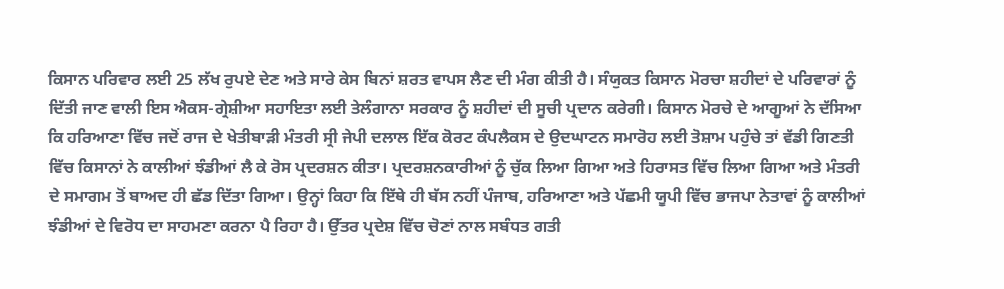ਕਿਸਾਨ ਪਰਿਵਾਰ ਲਈ 25 ਲੱਖ ਰੁਪਏ ਦੇਣ ਅਤੇ ਸਾਰੇ ਕੇਸ ਬਿਨਾਂ ਸ਼ਰਤ ਵਾਪਸ ਲੈਣ ਦੀ ਮੰਗ ਕੀਤੀ ਹੈ। ਸੰਯੁਕਤ ਕਿਸਾਨ ਮੋਰਚਾ ਸ਼ਹੀਦਾਂ ਦੇ ਪਰਿਵਾਰਾਂ ਨੂੰ ਦਿੱਤੀ ਜਾਣ ਵਾਲੀ ਇਸ ਐਕਸ-ਗ੍ਰੇਸ਼ੀਆ ਸਹਾਇਤਾ ਲਈ ਤੇਲੰਗਾਨਾ ਸਰਕਾਰ ਨੂੰ ਸ਼ਹੀਦਾਂ ਦੀ ਸੂਚੀ ਪ੍ਰਦਾਨ ਕਰੇਗੀ। ਕਿਸਾਨ ਮੋਰਚੇ ਦੇ ਆਗੂਆਂ ਨੇ ਦੱਸਿਆ ਕਿ ਹਰਿਆਣਾ ਵਿੱਚ ਜਦੋਂ ਰਾਜ ਦੇ ਖੇਤੀਬਾੜੀ ਮੰਤਰੀ ਸ੍ਰੀ ਜੇਪੀ ਦਲਾਲ ਇੱਕ ਕੋਰਟ ਕੰਪਲੈਕਸ ਦੇ ਉਦਘਾਟਨ ਸਮਾਰੋਹ ਲਈ ਤੋਸ਼ਾਮ ਪਹੁੰਚੇ ਤਾਂ ਵੱਡੀ ਗਿਣਤੀ ਵਿੱਚ ਕਿਸਾਨਾਂ ਨੇ ਕਾਲੀਆਂ ਝੰਡੀਆਂ ਲੈ ਕੇ ਰੋਸ ਪ੍ਰਦਰਸ਼ਨ ਕੀਤਾ। ਪ੍ਰਦਰਸ਼ਨਕਾਰੀਆਂ ਨੂੰ ਚੁੱਕ ਲਿਆ ਗਿਆ ਅਤੇ ਹਿਰਾਸਤ ਵਿੱਚ ਲਿਆ ਗਿਆ ਅਤੇ ਮੰਤਰੀ ਦੇ ਸਮਾਗਮ ਤੋਂ ਬਾਅਦ ਹੀ ਛੱਡ ਦਿੱਤਾ ਗਿਆ। ਉਨ੍ਹਾਂ ਕਿਹਾ ਕਿ ਇੱਥੇ ਹੀ ਬੱਸ ਨਹੀਂ ਪੰਜਾਬ, ਹਰਿਆਣਾ ਅਤੇ ਪੱਛਮੀ ਯੂਪੀ ਵਿੱਚ ਭਾਜਪਾ ਨੇਤਾਵਾਂ ਨੂੰ ਕਾਲੀਆਂ ਝੰਡੀਆਂ ਦੇ ਵਿਰੋਧ ਦਾ ਸਾਹਮਣਾ ਕਰਨਾ ਪੈ ਰਿਹਾ ਹੈ। ਉੱਤਰ ਪ੍ਰਦੇਸ਼ ਵਿੱਚ ਚੋਣਾਂ ਨਾਲ ਸਬੰਧਤ ਗਤੀ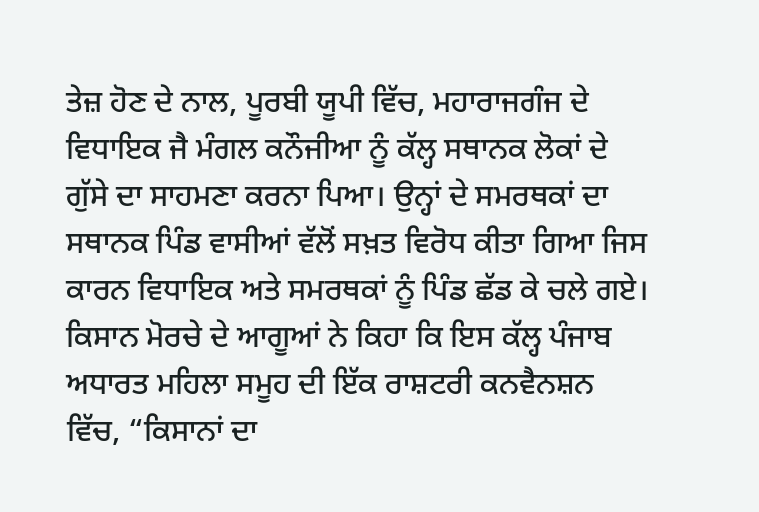ਤੇਜ਼ ਹੋਣ ਦੇ ਨਾਲ, ਪੂਰਬੀ ਯੂਪੀ ਵਿੱਚ, ਮਹਾਰਾਜਗੰਜ ਦੇ ਵਿਧਾਇਕ ਜੈ ਮੰਗਲ ਕਨੌਜੀਆ ਨੂੰ ਕੱਲ੍ਹ ਸਥਾਨਕ ਲੋਕਾਂ ਦੇ ਗੁੱਸੇ ਦਾ ਸਾਹਮਣਾ ਕਰਨਾ ਪਿਆ। ਉਨ੍ਹਾਂ ਦੇ ਸਮਰਥਕਾਂ ਦਾ ਸਥਾਨਕ ਪਿੰਡ ਵਾਸੀਆਂ ਵੱਲੋਂ ਸਖ਼ਤ ਵਿਰੋਧ ਕੀਤਾ ਗਿਆ ਜਿਸ ਕਾਰਨ ਵਿਧਾਇਕ ਅਤੇ ਸਮਰਥਕਾਂ ਨੂੰ ਪਿੰਡ ਛੱਡ ਕੇ ਚਲੇ ਗਏ। ਕਿਸਾਨ ਮੋਰਚੇ ਦੇ ਆਗੂਆਂ ਨੇ ਕਿਹਾ ਕਿ ਇਸ ਕੱਲ੍ਹ ਪੰਜਾਬ ਅਧਾਰਤ ਮਹਿਲਾ ਸਮੂਹ ਦੀ ਇੱਕ ਰਾਸ਼ਟਰੀ ਕਨਵੈਨਸ਼ਨ ਵਿੱਚ, “ਕਿਸਾਨਾਂ ਦਾ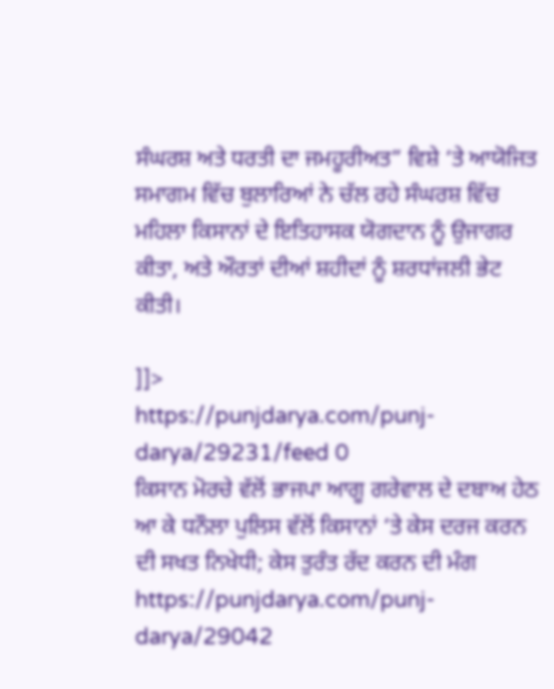ਸੰਘਰਸ਼ ਅਤੇ ਧਰਤੀ ਦਾ ਜਮਹੂਰੀਅਤ” ਵਿਸ਼ੇ ‘ਤੇ ਆਯੋਜਿਤ ਸਮਾਗਮ ਵਿੱਚ ਬੁਲਾਰਿਆਂ ਨੇ ਚੱਲ ਰਹੇ ਸੰਘਰਸ਼ ਵਿੱਚ ਮਹਿਲਾ ਕਿਸਾਨਾਂ ਦੇ ਇਤਿਹਾਸਕ ਯੋਗਦਾਨ ਨੂੰ ਉਜਾਗਰ ਕੀਤਾ, ਅਤੇ ਔਰਤਾਂ ਦੀਆਂ ਸ਼ਹੀਦਾਂ ਨੂੰ ਸ਼ਰਧਾਂਜਲੀ ਭੇਟ ਕੀਤੀ।

]]>
https://punjdarya.com/punj-darya/29231/feed 0
ਕਿਸਾਨ ਮੋਰਚੇ ਵੱਲੋਂ ਭਾਜਪਾ ਆਗੂ ਗਰੇਵਾਲ ਦੇ ਦਬਾਅ ਹੇਠ ਆ ਕੇ ਧਨੌਲਾ ਪੁਲਿਸ ਵੱਲੋਂ ਕਿਸਾਨਾਂ ‘ਤੇ ਕੇਸ ਦਰਜ ਕਰਨ ਦੀ ਸਖਤ ਨਿਖੇਧੀ; ਕੇਸ ਤੁਰੰਤ ਰੱਦ ਕਰਨ ਦੀ ਮੰਗ https://punjdarya.com/punj-darya/29042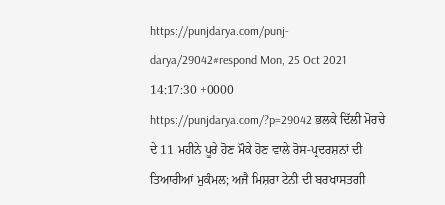https://punjdarya.com/punj-darya/29042#respond Mon, 25 Oct 2021 14:17:30 +0000 https://punjdarya.com/?p=29042 ਭਲਕੇ ਦਿੱਲੀ ਮੋਰਚੇ ਦੇ 11 ਮਹੀਨੇ ਪੂਰੇ ਹੋਣ ਮੌਕੇ ਹੋਣ ਵਾਲੇ ਰੋਸ-ਪ੍ਰਦਰਸ਼ਨਾਂ ਦੀ ਤਿਆਰੀਆਂ ਮੁਕੰਮਲ; ਅਜੈ ਮਿਸ਼ਰਾ ਟੇਨੀ ਦੀ ਬਰਖਾਸਤਗੀ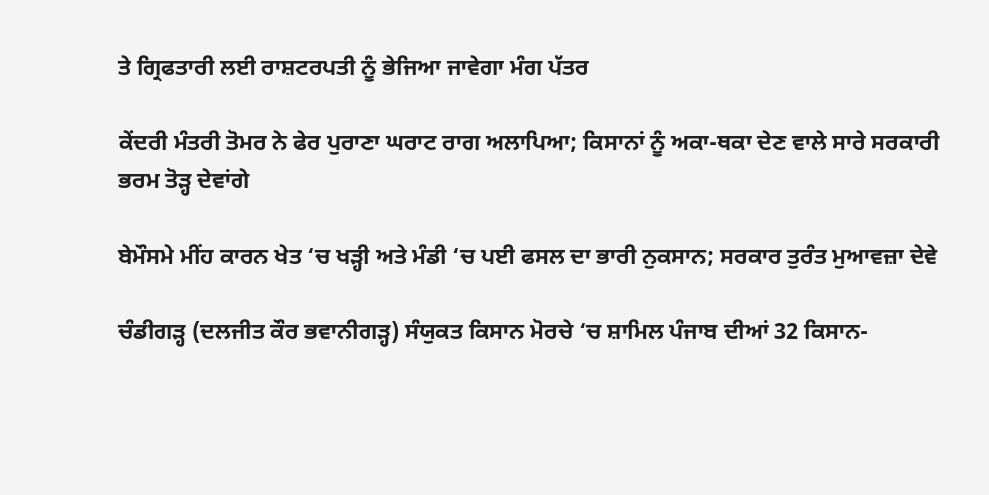ਤੇ ਗ੍ਰਿਫਤਾਰੀ ਲਈ ਰਾਸ਼ਟਰਪਤੀ ਨੂੰ ਭੇਜਿਆ ਜਾਵੇਗਾ ਮੰਗ ਪੱਤਰ

ਕੇਂਦਰੀ ਮੰਤਰੀ ਤੋਮਰ ਨੇ ਫੇਰ ਪੁਰਾਣਾ ਘਰਾਟ ਰਾਗ ਅਲਾਪਿਆ; ਕਿਸਾਨਾਂ ਨੂੰ ਅਕਾ-ਥਕਾ ਦੇਣ ਵਾਲੇ ਸਾਰੇ ਸਰਕਾਰੀ ਭਰਮ ਤੋੜ੍ਹ ਦੇਵਾਂਗੇ

ਬੇਮੌਸਮੇ ਮੀਂਹ ਕਾਰਨ ਖੇਤ ‘ਚ ਖੜ੍ਹੀ ਅਤੇ ਮੰਡੀ ‘ਚ ਪਈ ਫਸਲ ਦਾ ਭਾਰੀ ਨੁਕਸਾਨ; ਸਰਕਾਰ ਤੁਰੰਤ ਮੁਆਵਜ਼ਾ ਦੇਵੇ

ਚੰਡੀਗੜ੍ਹ (ਦਲਜੀਤ ਕੌਰ ਭਵਾਨੀਗੜ੍ਹ) ਸੰਯੁਕਤ ਕਿਸਾਨ ਮੋਰਚੇ ‘ਚ ਸ਼ਾਮਿਲ ਪੰਜਾਬ ਦੀਆਂ 32 ਕਿਸਾਨ-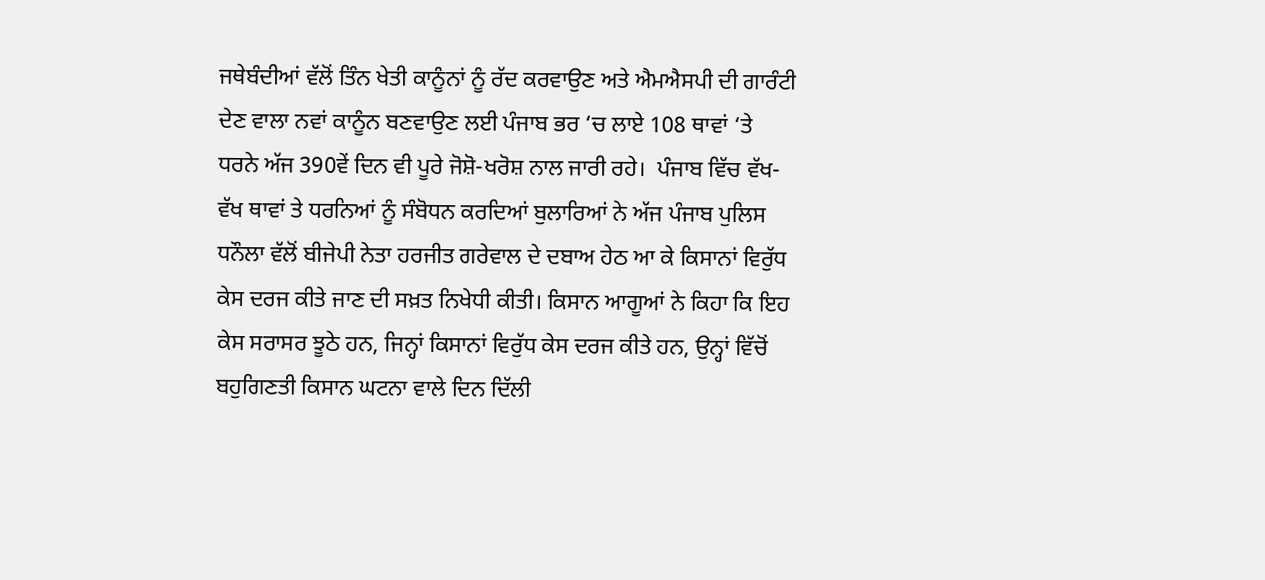ਜਥੇਬੰਦੀਆਂ ਵੱਲੋਂ ਤਿੰਨ ਖੇਤੀ ਕਾਨੂੰਨਾਂ ਨੂੰ ਰੱਦ ਕਰਵਾਉਣ ਅਤੇ ਐਮਐਸਪੀ ਦੀ ਗਾਰੰਟੀ ਦੇਣ ਵਾਲਾ ਨਵਾਂ ਕਾਨੂੰਨ ਬਣਵਾਉਣ ਲਈ ਪੰਜਾਬ ਭਰ ‘ਚ ਲਾਏ 108 ਥਾਵਾਂ ‘ਤੇ ਧਰਨੇ ਅੱਜ 390ਵੇਂ ਦਿਨ ਵੀ ਪੂਰੇ ਜੋਸ਼ੋ-ਖਰੋਸ਼ ਨਾਲ ਜਾਰੀ ਰਹੇ।  ਪੰਜਾਬ ਵਿੱਚ ਵੱਖ-ਵੱਖ ਥਾਵਾਂ ਤੇ ਧਰਨਿਆਂ ਨੂੰ ਸੰਬੋਧਨ ਕਰਦਿਆਂ ਬੁਲਾਰਿਆਂ ਨੇ ਅੱਜ ਪੰਜਾਬ ਪੁਲਿਸ ਧਨੌਲਾ ਵੱਲੋਂ ਬੀਜੇਪੀ ਨੇਤਾ ਹਰਜੀਤ ਗਰੇਵਾਲ ਦੇ ਦਬਾਅ ਹੇਠ ਆ ਕੇ ਕਿਸਾਨਾਂ ਵਿਰੁੱਧ ਕੇਸ ਦਰਜ ਕੀਤੇ ਜਾਣ ਦੀ ਸਖ਼ਤ ਨਿਖੇਧੀ ਕੀਤੀ। ਕਿਸਾਨ ਆਗੂਆਂ ਨੇ ਕਿਹਾ ਕਿ ਇਹ ਕੇਸ ਸਰਾਸਰ ਝੂਠੇ ਹਨ, ਜਿਨ੍ਹਾਂ ਕਿਸਾਨਾਂ ਵਿਰੁੱਧ ਕੇਸ ਦਰਜ ਕੀਤੇ ਹਨ, ਉਨ੍ਹਾਂ ਵਿੱਚੋਂ ਬਹੁਗਿਣਤੀ ਕਿਸਾਨ ਘਟਨਾ ਵਾਲੇ ਦਿਨ ਦਿੱਲੀ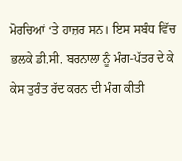ਮੋਰਚਿਆਂ ‘ਤੇ ਹਾਜ਼ਰ ਸਨ। ਇਸ ਸਬੰਧ ਵਿੱਚ ਭਲਕੇ ਡੀ.ਸੀ. ਬਰਨਾਲਾ ਨੂੰ ਮੰਗ-ਪੱਤਰ ਦੇ ਕੇ ਕੇਸ ਤੁਰੰਤ ਰੱਦ ਕਰਨ ਦੀ ਮੰਗ ਕੀਤੀ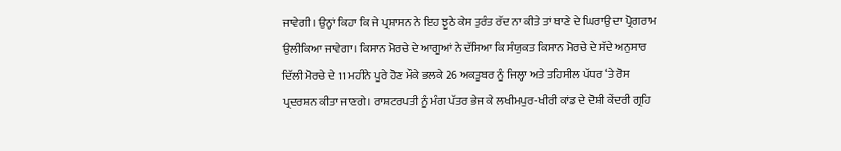ਜਾਵੇਗੀ। ਉਨ੍ਹਾਂ ਕਿਹਾ ਕਿ ਜੇ ਪ੍ਰਸ਼ਾਸਨ ਨੇ ਇਹ ਝੂਠੇ ਕੇਸ ਤੁਰੰਤ ਰੱਦ ਨਾ ਕੀਤੇ ਤਾਂ ਥਾਣੇ ਦੇ ਘਿਰਾਉ ਦਾ ਪ੍ਰੋਗਰਾਮ ਉਲੀਕਿਆ ਜਾਵੇਗਾ। ਕਿਸਾਨ ਮੋਰਚੇ ਦੇ ਆਗੂਆਂ ਨੇ ਦੱਸਿਆ ਕਿ ਸੰਯੁਕਤ ਕਿਸਾਨ ਮੋਰਚੇ ਦੇ ਸੱਦੇ ਅਨੁਸਾਰ ਦਿੱਲੀ ਮੋਰਚੇ ਦੇ 11 ਮਹੀਨੇ ਪੂਰੇ ਹੋਣ ਮੌਕੇ ਭਲਕੇ 26 ਅਕਤੂਬਰ ਨੂੰ ਜਿਲ੍ਹਾ ਅਤੇ ਤਹਿਸੀਲ ਪੱਧਰ ‘ਤੇ ਰੋਸ ਪ੍ਰਦਰਸ਼ਨ ਕੀਤਾ ਜਾਣਗੇ। ਰਾਸ਼ਟਰਪਤੀ ਨੂੰ ਮੰਗ ਪੱਤਰ ਭੇਜ ਕੇ ਲਖੀਮਪੁਰ-ਖੀਰੀ ਕਾਂਡ ਦੇ ਦੋਸ਼ੀ ਕੇਂਦਰੀ ਗ੍ਰਹਿ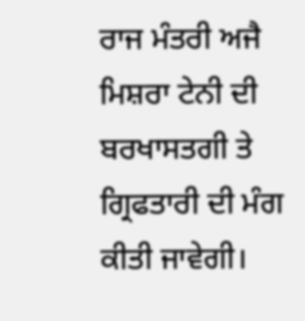ਰਾਜ ਮੰਤਰੀ ਅਜੈ ਮਿਸ਼ਰਾ ਟੇਨੀ ਦੀ ਬਰਖਾਸਤਗੀ ਤੇ ਗ੍ਰਿਫਤਾਰੀ ਦੀ ਮੰਗ ਕੀਤੀ ਜਾਵੇਗੀ।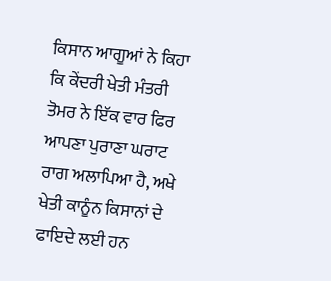ਕਿਸਾਨ ਆਗੂਆਂ ਨੇ ਕਿਹਾ ਕਿ ਕੇਂਦਰੀ ਖੇਤੀ ਮੰਤਰੀ ਤੋਮਰ ਨੇ ਇੱਕ ਵਾਰ ਫਿਰ ਆਪਣਾ ਪੁਰਾਣਾ ਘਰਾਟ ਰਾਗ ਅਲਾਪਿਆ ਹੈ, ਅਖੇ ਖੇਤੀ ਕਾਨੂੰਨ ਕਿਸਾਨਾਂ ਦੇ ਫਾਇਦੇ ਲਈ ਹਨ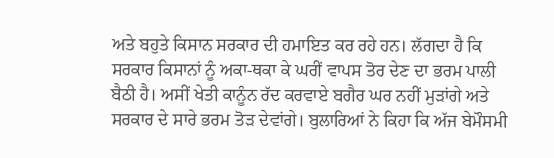ਅਤੇ ਬਹੁਤੇ ਕਿਸਾਨ ਸਰਕਾਰ ਦੀ ਹਮਾਇਤ ਕਰ ਰਹੇ ਹਨ। ਲੱਗਦਾ ਹੈ ਕਿ ਸਰਕਾਰ ਕਿਸਾਨਾਂ ਨੂੰ ਅਕਾ-ਥਕਾ ਕੇ ਘਰੀਂ ਵਾਪਸ ਤੋਰ ਦੇਣ ਦਾ ਭਰਮ ਪਾਲੀ ਬੈਠੀ ਹੈ। ਅਸੀਂ ਖੇਤੀ ਕਾਨੂੰਨ ਰੱਦ ਕਰਵਾਏ ਬਗੈਰ ਘਰ ਨਹੀਂ ਮੁੜਾਂਗੇ ਅਤੇ ਸਰਕਾਰ ਦੇ ਸਾਰੇ ਭਰਮ ਤੋੜ ਦੇਵਾਂਗੇ। ਬੁਲਾਰਿਆਂ ਨੇ ਕਿਹਾ ਕਿ ਅੱਜ ਬੇਮੌਸਮੀ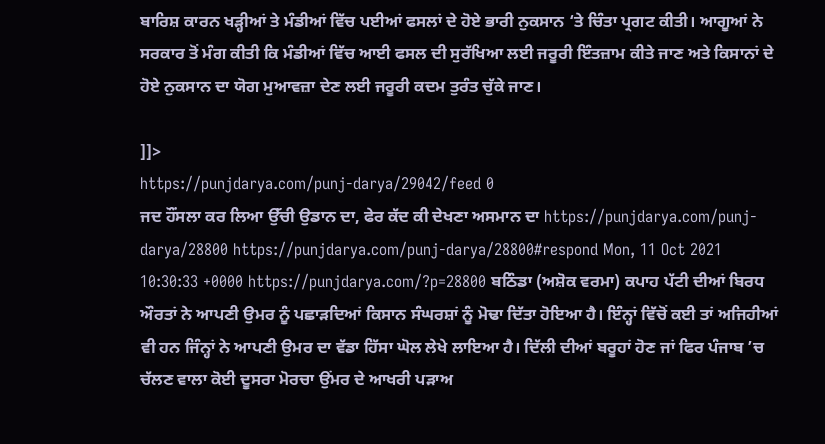ਬਾਰਿਸ਼ ਕਾਰਨ ਖੜ੍ਹੀਆਂ ਤੇ ਮੰਡੀਆਂ ਵਿੱਚ ਪਈਆਂ ਫਸਲਾਂ ਦੇ ਹੋਏ ਭਾਰੀ ਨੁਕਸਾਨ ‘ਤੇ ਚਿੰਤਾ ਪ੍ਰਗਟ ਕੀਤੀ। ਆਗੂਆਂ ਨੇ ਸਰਕਾਰ ਤੋਂ ਮੰਗ ਕੀਤੀ ਕਿ ਮੰਡੀਆਂ ਵਿੱਚ ਆਈ ਫਸਲ ਦੀ ਸੁਰੱਖਿਆ ਲਈ ਜਰੂਰੀ ਇੰਤਜ਼ਾਮ ਕੀਤੇ ਜਾਣ ਅਤੇ ਕਿਸਾਨਾਂ ਦੇ ਹੋਏ ਨੁਕਸਾਨ ਦਾ ਯੋਗ ਮੁਆਵਜ਼ਾ ਦੇਣ ਲਈ ਜਰੂਰੀ ਕਦਮ ਤੁਰੰਤ ਚੁੱਕੇ ਜਾਣ।

]]>
https://punjdarya.com/punj-darya/29042/feed 0
ਜਦ ਹੌਂਸਲਾ ਕਰ ਲਿਆ ਉੱਚੀ ਉਡਾਨ ਦਾ, ਫੇਰ ਕੱਦ ਕੀ ਦੇਖਣਾ ਅਸਮਾਨ ਦਾ https://punjdarya.com/punj-darya/28800 https://punjdarya.com/punj-darya/28800#respond Mon, 11 Oct 2021 10:30:33 +0000 https://punjdarya.com/?p=28800 ਬਠਿੰਡਾ (ਅਸ਼ੋਕ ਵਰਮਾ) ਕਪਾਹ ਪੱਟੀ ਦੀਆਂ ਬਿਰਧ ਔਰਤਾਂ ਨੇ ਆਪਣੀ ਉਮਰ ਨੂੰ ਪਛਾੜਦਿਆਂ ਕਿਸਾਨ ਸੰਘਰਸ਼ਾਂ ਨੂੰ ਮੋਢਾ ਦਿੱਤਾ ਹੋਇਆ ਹੈ। ਇੰਨ੍ਹਾਂ ਵਿੱਚੋਂ ਕਈ ਤਾਂ ਅਜਿਹੀਆਂ ਵੀ ਹਨ ਜਿੰਨ੍ਹਾਂ ਨੇ ਆਪਣੀ ਉਮਰ ਦਾ ਵੱਡਾ ਹਿੱਸਾ ਘੋਲ ਲੇਖੇ ਲਾਇਆ ਹੈ। ਦਿੱਲੀ ਦੀਆਂ ਬਰੂਹਾਂ ਹੋਣ ਜਾਂ ਫਿਰ ਪੰਜਾਬ ’ਚ ਚੱਲਣ ਵਾਲਾ ਕੋਈ ਦੂਸਰਾ ਮੋਰਚਾ ਉਂਮਰ ਦੇ ਆਖਰੀ ਪੜਾਅ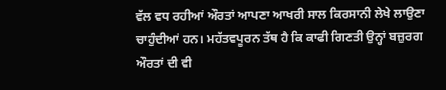ਵੱਲ ਵਧ ਰਹੀਆਂ ਔਰਤਾਂ ਆਪਣਾ ਆਖਰੀ ਸਾਲ ਕਿਰਸਾਨੀ ਲੇਖੇ ਲਾਉਣਾ ਚਾਹੁੰਦੀਆਂ ਹਨ। ਮਹੱਤਵਪੂਰਨ ਤੱਥ ਹੈ ਕਿ ਕਾਫੀ ਗਿਣਤੀ ਉਨ੍ਹਾਂ ਬਜ਼ੁਰਗ ਔਰਤਾਂ ਦੀ ਵੀ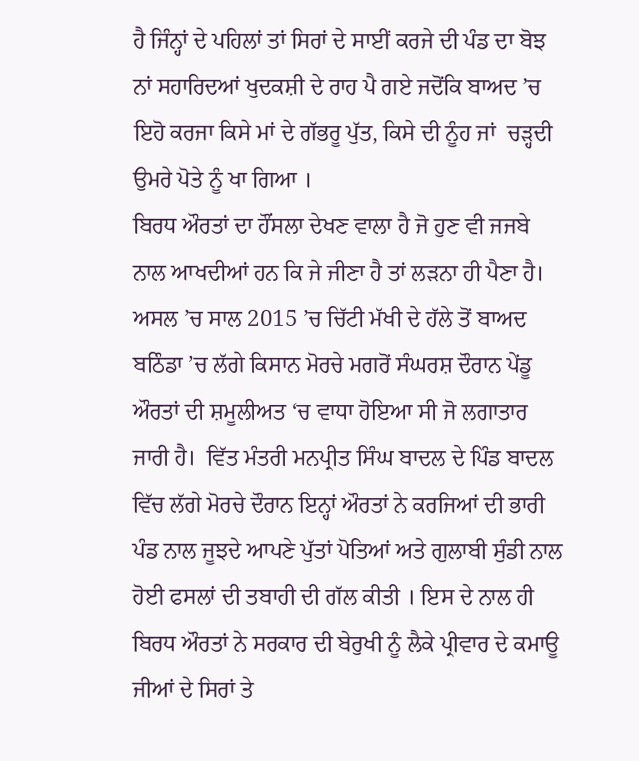ਹੈ ਜਿੰਨ੍ਹਾਂ ਦੇ ਪਹਿਲਾਂ ਤਾਂ ਸਿਰਾਂ ਦੇ ਸਾਈਂ ਕਰਜੇ ਦੀ ਪੰਡ ਦਾ ਬੋਝ ਨਾਂ ਸਹਾਰਿਦਆਂ ਖੁਦਕਸ਼ੀ ਦੇ ਰਾਹ ਪੈ ਗਏ ਜਦੋਂਕਿ ਬਾਅਦ ’ਚ ਇਹੋ ਕਰਜਾ ਕਿਸੇ ਮਾਂ ਦੇ ਗੱਭਰੂ ਪੁੱਤ, ਕਿਸੇ ਦੀ ਨੂੰਹ ਜਾਂ  ਚੜ੍ਹਦੀ ਉਮਰੇ ਪੋਤੇ ਨੂੰ ਖਾ ਗਿਆ ।
ਬਿਰਧ ਔਰਤਾਂ ਦਾ ਹੌਂਸਲਾ ਦੇਖਣ ਵਾਲਾ ਹੈ ਜੋ ਹੁਣ ਵੀ ਜਜਬੇ ਨਾਲ ਆਖਦੀਆਂ ਹਨ ਕਿ ਜੇ ਜੀਣਾ ਹੈ ਤਾਂ ਲੜਨਾ ਹੀ ਪੈਣਾ ਹੈ। ਅਸਲ ’ਚ ਸਾਲ 2015 ’ਚ ਚਿੱਟੀ ਮੱਖੀ ਦੇ ਹੱਲੇ ਤੋਂ ਬਾਅਦ  ਬਠਿੰਡਾ ’ਚ ਲੱਗੇ ਕਿਸਾਨ ਮੋਰਚੇ ਮਗਰੋਂ ਸੰਘਰਸ਼ ਦੌਰਾਨ ਪੇਂਡੂ ਔਰਤਾਂ ਦੀ ਸ਼ਮੂਲੀਅਤ ‘ਚ ਵਾਧਾ ਹੋਇਆ ਸੀ ਜੋ ਲਗਾਤਾਰ ਜਾਰੀ ਹੈ।  ਵਿੱਤ ਮੰਤਰੀ ਮਨਪ੍ਰੀਤ ਸਿੰਘ ਬਾਦਲ ਦੇ ਪਿੰਡ ਬਾਦਲ ਵਿੱਚ ਲੱਗੇ ਮੋਰਚੇ ਦੌਰਾਨ ਇਨ੍ਹਾਂ ਔਰਤਾਂ ਨੇ ਕਰਜਿਆਂ ਦੀ ਭਾਰੀ ਪੰਡ ਨਾਲ ਜੂਝਦੇ ਆਪਣੇ ਪੁੱਤਾਂ ਪੋਤਿਆਂ ਅਤੇ ਗੁਲਾਬੀ ਸੁੰਡੀ ਨਾਲ ਹੋਈ ਫਸਲਾਂ ਦੀ ਤਬਾਹੀ ਦੀ ਗੱਲ ਕੀਤੀ । ਇਸ ਦੇ ਨਾਲ ਹੀ ਬਿਰਧ ਔਰਤਾਂ ਨੇ ਸਰਕਾਰ ਦੀ ਬੇਰੁਖੀ ਨੂੰ ਲੈਕੇ ਪ੍ਰੀਵਾਰ ਦੇ ਕਮਾਊ ਜੀਆਂ ਦੇ ਸਿਰਾਂ ਤੇ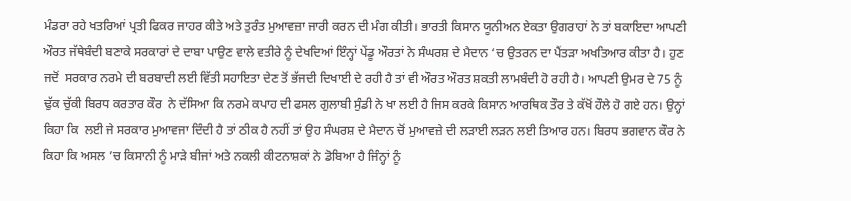ਮੰਡਰਾ ਰਹੇ ਖਤਰਿਆਂ ਪ੍ਰਤੀ ਫਿਕਰ ਜਾਹਰ ਕੀਤੇ ਅਤੇ ਤੁਰੰਤ ਮੁਆਵਜ਼ਾ ਜਾਰੀ ਕਰਨ ਦੀ ਮੰਗ ਕੀਤੀ। ਭਾਰਤੀ ਕਿਸਾਨ ਯੂਨੀਅਨ ਏਕਤਾ ਉਗਰਾਹਾਂ ਨੇ ਤਾਂ ਬਕਾਇਦਾ ਆਪਣੀ ਔਰਤ ਜੱਥੇਬੰਦੀ ਬਣਾਕੇ ਸਰਕਾਰਾਂ ਦੇ ਦਾਬਾ ਪਾਉਣ ਵਾਲੇ ਵਤੀਰੇ ਨੂੰ ਦੇਖਦਿਆਂ ਇੰਨ੍ਹਾਂ ਪੇਂਡੂ ਔਰਤਾਂ ਨੇ ਸੰਘਰਸ਼ ਦੇ ਮੈਦਾਨ ‘ਚ ਉਤਰਨ ਦਾ ਪੈਂਤੜਾ ਅਖਤਿਆਰ ਕੀਤਾ ਹੈ। ਹੁਣ ਜਦੋਂ  ਸਰਕਾਰ ਨਰਮੇ ਦੀ ਬਰਬਾਦੀ ਲਈ ਵਿੱਤੀ ਸਹਾਇਤਾ ਦੇਣ ਤੋਂ ਭੱਜਦੀ ਦਿਖਾਈ ਦੇ ਰਹੀ ਹੈ ਤਾਂ ਵੀ ਔਰਤ ਔਰਤ ਸ਼ਕਤੀ ਲਾਮਬੰਦੀ ਹੋ ਰਹੀ ਹੈ। ਆਪਣੀ ਉਮਰ ਦੇ 75 ਨੂੰ ਢੁੱਕ ਚੁੱਕੀ ਬਿਰਧ ਕਰਤਾਰ ਕੌਰ  ਨੇ ਦੱਸਿਆ ਕਿ ਨਰਮੇ ਕਪਾਹ ਦੀ ਫਸਲ ਗੁਲਾਬੀ ਸੁੰਡੀ ਨੇ ਖਾ ਲਈ ਹੈ ਜਿਸ ਕਰਕੇ ਕਿਸਾਨ ਆਰਥਿਕ ਤੌਰ ਤੇ ਕੱਖੋਂ ਹੌਲੇ ਹੋ ਗਏ ਹਨ। ਉਨ੍ਹਾਂ ਕਿਹਾ ਕਿ  ਲਈ ਜੇ ਸਰਕਾਰ ਮੁਆਵਜਾ ਦਿੰਦੀ ਹੈ ਤਾਂ ਠੀਕ ਹੈ ਨਹੀਂ ਤਾਂ ਉਹ ਸੰਘਰਸ਼ ਦੇ ਮੈਦਾਨ ਚੋਂ ਮੁਆਵਜ਼ੇ ਦੀ ਲੜਾਈ ਲੜਨ ਲਈ ਤਿਆਰ ਹਨ। ਬਿਰਧ ਭਗਵਾਨ ਕੌਰ ਨੇ ਕਿਹਾ ਕਿ ਅਸਲ ’ਚ ਕਿਸਾਨੀ ਨੂੰ ਮਾੜੇ ਬੀਜਾਂ ਅਤੇ ਨਕਲੀ ਕੀਟਨਾਸ਼ਕਾਂ ਨੇ ਡੋਬਿਆ ਹੈ ਜਿੰਨ੍ਹਾਂ ਨੂੰ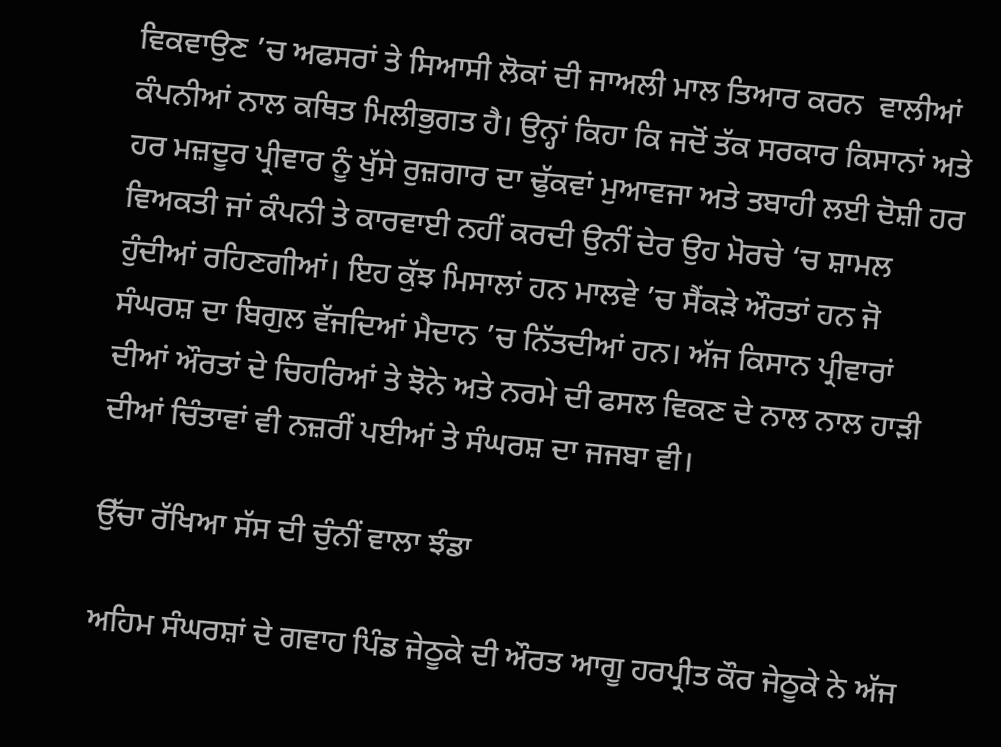ਵਿਕਵਾਉਣ ’ਚ ਅਫਸਰਾਂ ਤੇ ਸਿਆਸੀ ਲੋਕਾਂ ਦੀ ਜਾਅਲੀ ਮਾਲ ਤਿਆਰ ਕਰਨ  ਵਾਲੀਆਂ ਕੰਪਨੀਆਂ ਨਾਲ ਕਥਿਤ ਮਿਲੀਭੁਗਤ ਹੈ। ਉਨ੍ਹਾਂ ਕਿਹਾ ਕਿ ਜਦੋਂ ਤੱਕ ਸਰਕਾਰ ਕਿਸਾਨਾਂ ਅਤੇ ਹਰ ਮਜ਼ਦੂਰ ਪ੍ਰੀਵਾਰ ਨੂੰ ਖੁੱਸੇ ਰੁਜ਼ਗਾਰ ਦਾ ਢੁੱਕਵਾਂ ਮੁਆਵਜਾ ਅਤੇ ਤਬਾਹੀ ਲਈ ਦੋਸ਼ੀ ਹਰ ਵਿਅਕਤੀ ਜਾਂ ਕੰਪਨੀ ਤੇ ਕਾਰਵਾਈ ਨਹੀਂ ਕਰਦੀ ਉਨੀਂ ਦੇਰ ਉਹ ਮੋਰਚੇ ‘ਚ ਸ਼ਾਮਲ ਹੁੰਦੀਆਂ ਰਹਿਣਗੀਆਂ। ਇਹ ਕੁੱਝ ਮਿਸਾਲਾਂ ਹਨ ਮਾਲਵੇ ’ਚ ਸੈਂਕੜੇ ਔਰਤਾਂ ਹਨ ਜੋ ਸੰਘਰਸ਼ ਦਾ ਬਿਗੁਲ ਵੱਜਦਿਆਂ ਮੈਦਾਨ ’ਚ ਨਿੱਤਦੀਆਂ ਹਨ। ਅੱਜ ਕਿਸਾਨ ਪ੍ਰੀਵਾਰਾਂ ਦੀਆਂ ਔਰਤਾਂ ਦੇ ਚਿਹਰਿਆਂ ਤੇ ਝੋਨੇ ਅਤੇ ਨਰਮੇ ਦੀ ਫਸਲ ਵਿਕਣ ਦੇ ਨਾਲ ਨਾਲ ਹਾੜੀ ਦੀਆਂ ਚਿੰਤਾਵਾਂ ਵੀ ਨਜ਼ਰੀਂ ਪਈਆਂ ਤੇ ਸੰਘਰਸ਼ ਦਾ ਜਜਬਾ ਵੀ।

ਉੱਚਾ ਰੱਖਿਆ ਸੱਸ ਦੀ ਚੁੰਨੀਂ ਵਾਲਾ ਝੰਡਾ

ਅਹਿਮ ਸੰਘਰਸ਼ਾਂ ਦੇ ਗਵਾਹ ਪਿੰਡ ਜੇਠੂਕੇ ਦੀ ਔਰਤ ਆਗੂ ਹਰਪ੍ਰੀਤ ਕੌਰ ਜੇਠੂਕੇ ਨੇ ਅੱਜ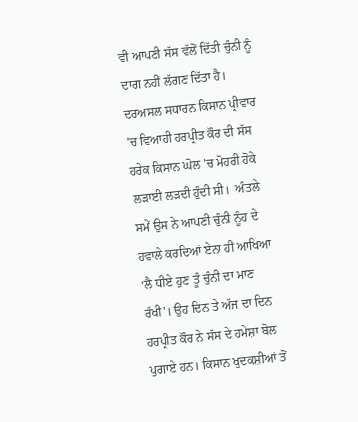ਵੀ ਆਪਣੀ ਸੱਸ ਵੱਲੋਂ ਦਿੱਤੀ ਚੁੰਨੀ ਨੂੰ ਦਾਗ ਨਹੀਂ ਲੱਗਣ ਦਿੱਤਾ ਹੈ। ਦਰਅਸਲ ਸਧਾਰਨ ਕਿਸਾਨ ਪ੍ਰੀਵਾਰ ’ਚ ਵਿਆਹੀ ਹਰਪ੍ਰੀਤ ਕੌਰ ਦੀ ਸੱਸ ਹਰੇਕ ਕਿਸਾਨ ਘੋਲ ’ਚ ਮੋਹਰੀ ਹੋਕੇ ਲੜਾਈ ਲੜਦੀ ਹੁੰਦੀ ਸੀ।  ਅੰਤਲੇ ਸਮੇਂ ਉਸ ਨੇ ਆਪਣੀ ਚੁੰਨੀ ਨੂੰਹ ਦੇ ਹਵਾਲੇ ਕਰਦਿਆਂ ਏਨਾ ਹੀ ਆਖਿਆ ‘ਲੈ ਧੀਏ ਹੁਣ ਤੂੰ ਚੁੰਨੀ ਦਾ ਮਾਣ ਰੱਖੀ’। ਉਹ ਦਿਨ ਤੇ ਅੱਜ ਦਾ ਦਿਨ ਹਰਪ੍ਰੀਤ ਕੌਰ ਨੇ ਸੱਸ ਦੇ ਹਮੇਸ਼ਾ ਬੋਲ ਪੁਗਾਏ ਹਨ। ਕਿਸਾਨ ਖੁਦਕਸ਼ੀਆਂ ਤੋਂ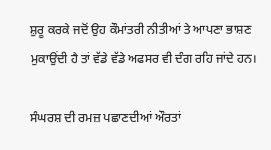ਸ਼ੁਰੂ ਕਰਕੇ ਜਦੋਂ ਉਹ ਕੌਮਾਂਤਰੀ ਨੀਤੀਆਂ ਤੇ ਆਪਣਾ ਭਾਸ਼ਣ ਮੁਕਾਉਂਦੀ ਹੈ ਤਾਂ ਵੱਡੇ ਵੱਡੇ ਅਫਸਰ ਵੀ ਦੰਗ ਰਹਿ ਜਾਂਦੇ ਹਨ।

ਸੰਘਰਸ਼ ਦੀ ਰਮਜ਼ ਪਛਾਣਦੀਆਂ ਔਰਤਾਂ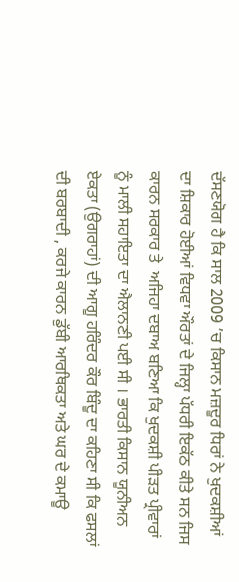ਦੱਸਣਯੋਗ ਹੈ ਕਿ ਸਾਲ 2009 ’ਚ ਕਿਸਾਨ ਮਜ਼ਦੂਰ ਧਿਰਾਂ ਨੇ ਖੁਦਕਸ਼ੀਆਂ ਦਾ ਸ਼ਿਕਾਰ ਹੋਈਆਂ ਵਿਧਵਾ ਔਰਤਾਂ ਦੇ ਜਿਲ੍ਹਾ ਪੱਧਰੀ ਇਕੱਠ ਕੀਤੇ ਸਨ ਜਿਸ ਕਾਰਨ ਸਰਕਾਰ ਤੇ  ਅਜਿਹਾ ਦਬਾਅ ਬਣਿਆ ਕਿ ਖੁਦਕਸ਼ੀ ਪੀੜਤ ਪ੍ਰੀਵਾਰਾਂ ਨੂੰ ਮਾਲੀ ਸਹਾਇਤਾ ਦਾ ਐਲਾਨਣੀ ਪਈ ਸੀ । ਭਾਰਤੀ ਕਿਸਾਨ ਯੂਨੀਅਨ ਏਕਤਾ (ਉਗਰਾਹਾਂ) ਦੀ ਆਗੂ ਹਰਿੰਦਰ ਕੌਰ ਬਿੰਦੂ ਦਾ ਕਹਿਣਾ ਸੀ ਕਿ ਫਸਲਾਂ ਦੀ ਬਰਬਾਦੀ , ਕਰਜੇ ਕਾਰਨ ਡੁੱਬੀ ਆਰਥਿਕਤਾ ਅਤੇ ਘਰ ਦੇ ਕਮਾਊ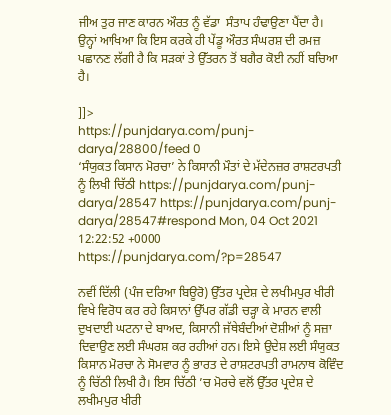ਜੀਅ ਤੁਰ ਜਾਣ ਕਾਰਨ ਔਰਤ ਨੂੰ ਵੱਡਾ  ਸੰਤਾਪ ਹੰਢਾਉਣਾ ਪੈਂਦਾ ਹੈ।  ਉਨ੍ਹਾਂ ਆਖਿਆ ਕਿ ਇਸ ਕਰਕੇ ਹੀ ਪੇਂਡੂ ਔਰਤ ਸੰਘਰਸ਼ ਦੀ ਰਮਜ਼ ਪਛਾਨਣ ਲੱਗੀ ਹੈ ਕਿ ਸੜਕਾਂ ਤੇ ਉੱਤਰਨ ਤੋਂ ਬਗੈਰ ਕੋਈ ਨਹੀਂ ਬਚਿਆ ਹੈ।

]]>
https://punjdarya.com/punj-darya/28800/feed 0
‘ਸੰਯੁਕਤ ਕਿਸਾਨ ਮੋਰਚਾ’ ਨੇ ਕਿਸਾਨੀ ਮੌਤਾਂ ਦੇ ਮੱਦੇਨਜ਼ਰ ਰਾਸ਼ਟਰਪਤੀ ਨੂੰ ਲਿਖੀ ਚਿੱਠੀ https://punjdarya.com/punj-darya/28547 https://punjdarya.com/punj-darya/28547#respond Mon, 04 Oct 2021 12:22:52 +0000 https://punjdarya.com/?p=28547

ਨਵੀਂ ਦਿੱਲੀ (ਪੰਜ ਦਰਿਆ ਬਿਊਰੋ) ਉੱਤਰ ਪ੍ਰਦੇਸ਼ ਦੇ ਲਖੀਮਪੁਰ ਖੀਰੀ ਵਿਖੇ ਵਿਰੋਧ ਕਰ ਰਹੇ ਕਿਸਾਨਾਂ ਉੱਪਰ ਗੱਡੀ ਚੜ੍ਹਾ ਕੇ ਮਾਰਨ ਵਾਲੀ ਦੁਖਦਾਈ ਘਟਨਾ ਦੇ ਬਾਅਦ, ਕਿਸਾਨੀ ਜੱਥੇਬੰਦੀਆਂ ਦੋਸ਼ੀਆਂ ਨੂੰ ਸਜ਼ਾ ਦਿਵਾਉਣ ਲਈ ਸੰਘਰਸ਼ ਕਰ ਰਹੀਆਂ ਹਨ। ਇਸੇ ਉਦੇਸ਼ ਲਈ ਸੰਯੁਕਤ ਕਿਸਾਨ ਮੋਰਚਾ ਨੇ ਸੋਮਵਾਰ ਨੂੰ ਭਾਰਤ ਦੇ ਰਾਸ਼ਟਰਪਤੀ ਰਾਮਨਾਥ ਕੋਵਿੰਦ ਨੂੰ ਚਿੱਠੀ ਲਿਖੀ ਹੈ। ਇਸ ਚਿੱਠੀ ’ਚ ਮੋਰਚੇ ਵਲੋਂ ਉੱਤਰ ਪ੍ਰਦੇਸ਼ ਦੇ ਲਖੀਮਪੁਰ ਖੀਰੀ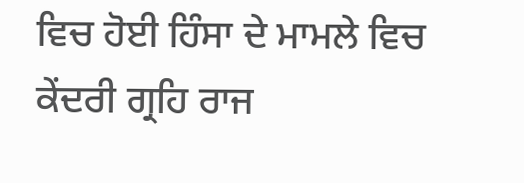ਵਿਚ ਹੋਈ ਹਿੰਸਾ ਦੇ ਮਾਮਲੇ ਵਿਚ ਕੇਂਦਰੀ ਗ੍ਰਹਿ ਰਾਜ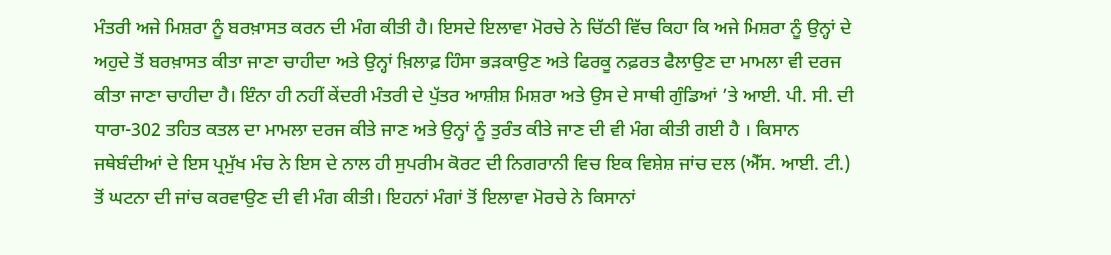ਮੰਤਰੀ ਅਜੇ ਮਿਸ਼ਰਾ ਨੂੰ ਬਰਖ਼ਾਸਤ ਕਰਨ ਦੀ ਮੰਗ ਕੀਤੀ ਹੈ। ਇਸਦੇ ਇਲਾਵਾ ਮੋਰਚੇ ਨੇ ਚਿੱਠੀ ਵਿੱਚ ਕਿਹਾ ਕਿ ਅਜੇ ਮਿਸ਼ਰਾ ਨੂੰ ਉਨ੍ਹਾਂ ਦੇ ਅਹੁਦੇ ਤੋਂ ਬਰਖ਼ਾਸਤ ਕੀਤਾ ਜਾਣਾ ਚਾਹੀਦਾ ਅਤੇ ਉਨ੍ਹਾਂ ਖ਼ਿਲਾਫ਼ ਹਿੰਸਾ ਭੜਕਾਉਣ ਅਤੇ ਫਿਰਕੂ ਨਫ਼ਰਤ ਫੈਲਾਉਣ ਦਾ ਮਾਮਲਾ ਵੀ ਦਰਜ ਕੀਤਾ ਜਾਣਾ ਚਾਹੀਦਾ ਹੈ। ਇੰਨਾ ਹੀ ਨਹੀਂ ਕੇਂਦਰੀ ਮੰਤਰੀ ਦੇ ਪੁੱਤਰ ਆਸ਼ੀਸ਼ ਮਿਸ਼ਰਾ ਅਤੇ ਉਸ ਦੇ ਸਾਥੀ ਗੁੰਡਿਆਂ ’ਤੇ ਆਈ. ਪੀ. ਸੀ. ਦੀ ਧਾਰਾ-302 ਤਹਿਤ ਕਤਲ ਦਾ ਮਾਮਲਾ ਦਰਜ ਕੀਤੇ ਜਾਣ ਅਤੇ ਉਨ੍ਹਾਂ ਨੂੰ ਤੁਰੰਤ ਕੀਤੇ ਜਾਣ ਦੀ ਵੀ ਮੰਗ ਕੀਤੀ ਗਈ ਹੈ । ਕਿਸਾਨ ਜਥੇਬੰਦੀਆਂ ਦੇ ਇਸ ਪ੍ਰਮੁੱਖ ਮੰਚ ਨੇ ਇਸ ਦੇ ਨਾਲ ਹੀ ਸੁਪਰੀਮ ਕੋਰਟ ਦੀ ਨਿਗਰਾਨੀ ਵਿਚ ਇਕ ਵਿਸ਼ੇਸ਼ ਜਾਂਚ ਦਲ (ਐੱਸ. ਆਈ. ਟੀ.) ਤੋਂ ਘਟਨਾ ਦੀ ਜਾਂਚ ਕਰਵਾਉਣ ਦੀ ਵੀ ਮੰਗ ਕੀਤੀ। ਇਹਨਾਂ ਮੰਗਾਂ ਤੋਂ ਇਲਾਵਾ ਮੋਰਚੇ ਨੇ ਕਿਸਾਨਾਂ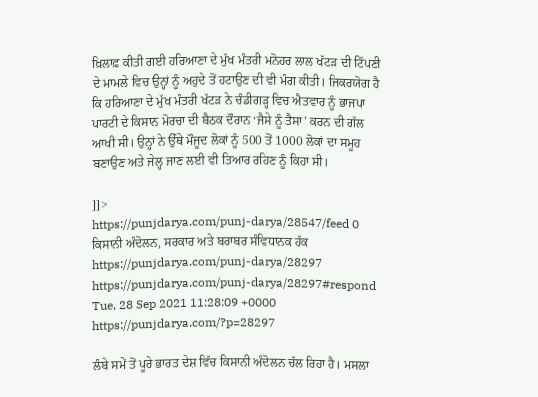ਖ਼ਿਲਾਫ਼ ਕੀਤੀ ਗਈ ਹਰਿਆਣਾ ਦੇ ਮੁੱਖ ਮੰਤਰੀ ਮਨੋਹਰ ਲਾਲ ਖੱਟੜ ਦੀ ਟਿੱਪਣੀ ਦੇ ਮਾਮਲੇ ਵਿਚ ਉਨ੍ਹਾਂ ਨੂੰ ਅਹੁਦੇ ਤੋਂ ਹਟਾਉਣ ਦੀ ਵੀ ਮੰਗ ਕੀਤੀ। ਜਿਕਰਯੋਗ ਹੈ ਕਿ ਹਰਿਆਣਾ ਦੇ ਮੁੱਖ ਮੰਤਰੀ ਖੱਟੜ ਨੇ ਚੰਡੀਗੜ੍ਹ ਵਿਚ ਐਤਵਾਰ ਨੂੰ ਭਾਜਪਾ ਪਾਰਟੀ ਦੇ ਕਿਸਾਨ ਮੋਰਚਾ ਦੀ ਬੈਠਕ ਦੌਰਾਨ ‘ਜੈਸੇ ਨੂੰ ਤੈਸਾ’ ਕਰਨ ਦੀ ਗੱਲ ਆਖੀ ਸੀ। ਉਨ੍ਹਾਂ ਨੇ ਉੱਥੇ ਮੌਜੂਦ ਲੋਕਾਂ ਨੂੰ 500 ਤੋਂ 1000 ਲੋਕਾਂ ਦਾ ਸਮੂਹ ਬਣਾਉਣ ਅਤੇ ਜੇਲ੍ਹ ਜਾਣ ਲਈ ਵੀ ਤਿਆਰ ਰਹਿਣ ਨੂੰ ਕਿਹਾ ਸੀ।

]]>
https://punjdarya.com/punj-darya/28547/feed 0
ਕਿਸਾਨੀ ਅੰਦੋਲਨ, ਸਰਕਾਰ ਅਤੇ ਬਰਾਬਰ ਸੰਵਿਧਾਨਕ ਹੱਕ https://punjdarya.com/punj-darya/28297 https://punjdarya.com/punj-darya/28297#respond Tue, 28 Sep 2021 11:28:09 +0000 https://punjdarya.com/?p=28297

ਲੰਬੇ ਸਮੇਂ ਤੋਂ ਪੂਰੇ ਭਾਰਤ ਦੇਸ਼ ਵਿੱਚ ਕਿਸਾਨੀ ਅੰਦੋਲਨ ਚੱਲ ਰਿਹਾ ਹੈ। ਮਸਲਾ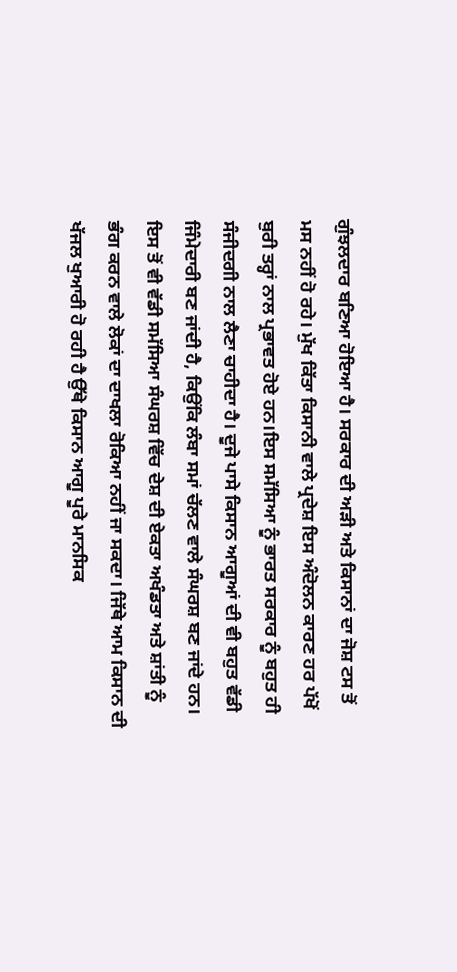ਗੁੰਝਲਦਾਰ ਬਣਿਆ ਹੋਇਆ ਹੈ। ਸਰਕਾਰ ਦੀ ਅੜੀ ਅਤੇ ਕਿਸਾਨਾਂ ਦਾ ਜੋਸ਼ ਟਸ ਤੋਂ ਮਸ ਨਹੀਂ ਹੋ ਰਹੇ। ਮੁੱਖ ਕਿੱਤਾ ਕਿਸਾਨੀ ਵਾਲੇ ਪ੍ਰਦੇਸ਼ ਇਸ ਅੰਦੋਲਨ ਕਾਰਣ ਹਰ ਪੱਖੋਂ ਬੁਰੀ ਤਰ੍ਹਾਂ ਨਾਲ ਪ੍ਰਭਾਵਤ ਹੋਏ ਹਨ।ਇਸ ਸਮੱਸਿਆ ਨੂੰ ਭਾਰਤ ਸਰਕਾਰ ਨੂੰ ਬਹੁਤ ਹੀ ਸੰਜੀਦਗੀ ਨਾਲ ਲੈਣਾ ਚਾਹੀਦਾ ਹੈ। ਦੂਜੇ ਪਾਸੇ ਕਿਸਾਨ ਆਗੂਆਂ ਦੀ ਵੀ ਬਹੁਤ ਵੱਡੀ ਜਿੰਮੇਦਾਰੀ ਬਣ ਜਾਂਦੀ ਹੈ, ਕਿਉਂਕਿ ਲੰਬਾ ਸਮਾਂ ਚੱਲਣ ਵਾਲੇ ਸੰਘਰਸ਼ ਬਣ ਜਾਂਦੇ ਹਨ। ਇਸ ਤੋਂ ਵੀ ਵੱਡੀ ਸਮੱਸਿਆ ਸੰਘਰਸ਼ ਵਿੱਚ ਦੇਸ਼ ਦੀ ਏਕਤਾ ਅਖੰਡਤਾ ਅਤੇ ਸ਼ਾਂਤੀ ਨੂੰ ਭੰਗ ਕਰਨ ਵਾਲੇ ਲੋਕਾਂ ਦਾ ਦਾਖਲਾ ਰੋਕਿਆ ਨਹੀਂ ਜਾ ਸਕਦਾ। ਜਿੱਥੇ ਆਮ ਕਿਸਾਨ ਦੀ ਖੱਜਲ ਖੁਆਰੀ ਹੋ ਰਹੀ ਹੈ ਉੱਥੇ ਕਿਸਾਨ ਆਗੂ ਪੂਰੇ ਮਾਨਸਿਕ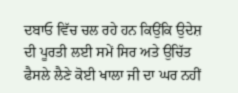ਦਬਾਓ ਵਿੱਚ ਚਲ ਰਹੇ ਹਨ ਕਿਉਂਕਿ ਉਦੇਸ਼ ਦੀ ਪੂਰਤੀ ਲਈ ਸਮੇਂ ਸਿਰ ਅਤੇ ਉਚਿੱਤ ਫੈਸਲੇ ਲੈਣੇ ਕੋਈ ਖਾਲਾ ਜੀ ਦਾ ਘਰ ਨਹੀਂ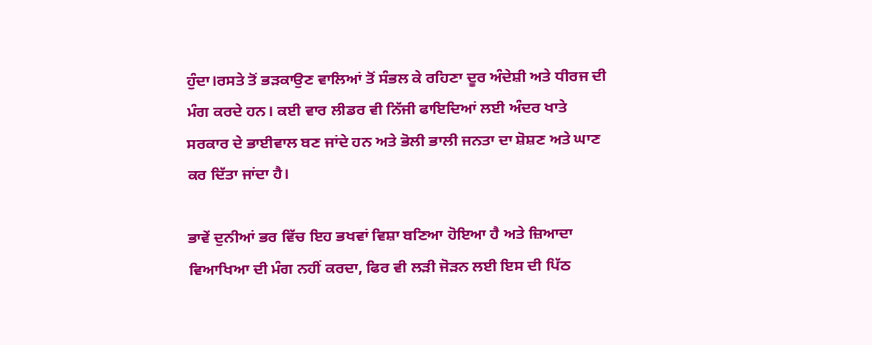ਹੁੰਦਾ।ਰਸਤੇ ਤੋਂ ਭੜਕਾਉਣ ਵਾਲਿਆਂ ਤੋਂ ਸੰਭਲ ਕੇ ਰਹਿਣਾ ਦੂਰ ਅੰਦੇਸ਼ੀ ਅਤੇ ਧੀਰਜ ਦੀ ਮੰਗ ਕਰਦੇ ਹਨ। ਕਈ ਵਾਰ ਲੀਡਰ ਵੀ ਨਿੱਜੀ ਫਾਇਦਿਆਂ ਲਈ ਅੰਦਰ ਖਾਤੇ ਸਰਕਾਰ ਦੇ ਭਾਈਵਾਲ ਬਣ ਜਾਂਦੇ ਹਨ ਅਤੇ ਭੋਲੀ ਭਾਲੀ ਜਨਤਾ ਦਾ ਸ਼ੋਸ਼ਣ ਅਤੇ ਘਾਣ ਕਰ ਦਿੱਤਾ ਜਾਂਦਾ ਹੈ।

ਭਾਵੇਂ ਦੁਨੀਆਂ ਭਰ ਵਿੱਚ ਇਹ ਭਖਵਾਂ ਵਿਸ਼ਾ ਬਣਿਆ ਹੋਇਆ ਹੈ ਅਤੇ ਜ਼ਿਆਦਾ ਵਿਆਖਿਆ ਦੀ ਮੰਗ ਨਹੀਂ ਕਰਦਾ, ਫਿਰ ਵੀ ਲੜੀ ਜੋੜਨ ਲਈ ਇਸ ਦੀ ਪਿੱਠ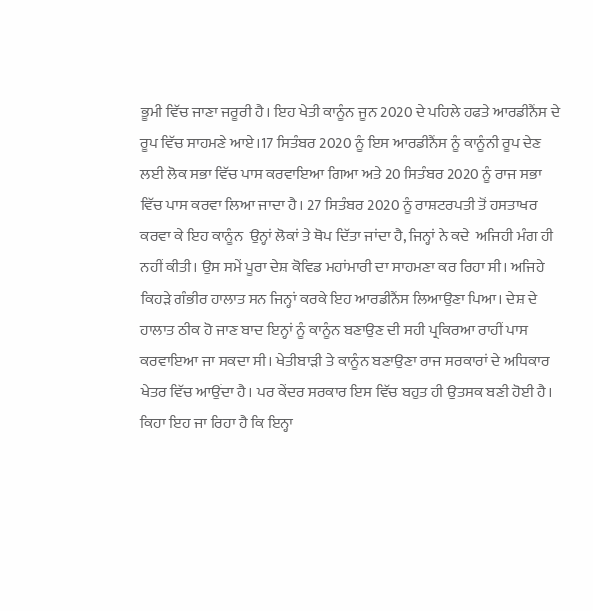ਭੂਮੀ ਵਿੱਚ ਜਾਣਾ ਜਰੂਰੀ ਹੈ। ਇਹ ਖੇਤੀ ਕਾਨੂੰਨ ਜੂਨ 2020 ਦੇ ਪਹਿਲੇ ਹਫਤੇ ਆਰਡੀਨੈਂਸ ਦੇ ਰੂਪ ਵਿੱਚ ਸਾਹਮਣੇ ਆਏ।17 ਸਿਤੰਬਰ 2020 ਨੂੰ ਇਸ ਆਰਡੀਨੈਂਸ ਨੂੰ ਕਾਨੂੰਨੀ ਰੂਪ ਦੇਣ ਲਈ ਲੋਕ ਸਭਾ ਵਿੱਚ ਪਾਸ ਕਰਵਾਇਆ ਗਿਆ ਅਤੇ 20 ਸਿਤੰਬਰ 2020 ਨੂੰ ਰਾਜ ਸਭਾ ਵਿੱਚ ਪਾਸ ਕਰਵਾ ਲਿਆ ਜਾਦਾ ਹੈ। 27 ਸਿਤੰਬਰ 2020 ਨੂੰ ਰਾਸ਼ਟਰਪਤੀ ਤੋਂ ਹਸਤਾਖਰ ਕਰਵਾ ਕੇ ਇਹ ਕਾਨੂੰਨ  ਉਨ੍ਹਾਂ ਲੋਕਾਂ ਤੇ ਥੋਪ ਦਿੱਤਾ ਜਾਂਦਾ ਹੈ, ਜਿਨ੍ਹਾਂ ਨੇ ਕਦੇ  ਅਜਿਹੀ ਮੰਗ ਹੀ ਨਹੀਂ ਕੀਤੀ। ਉਸ ਸਮੇਂ ਪੂਰਾ ਦੇਸ਼ ਕੋਵਿਡ ਮਹਾਂਮਾਰੀ ਦਾ ਸਾਹਮਣਾ ਕਰ ਰਿਹਾ ਸੀ। ਅਜਿਹੇ ਕਿਹੜੇ ਗੰਭੀਰ ਹਾਲਾਤ ਸਨ ਜਿਨ੍ਹਾਂ ਕਰਕੇ ਇਹ ਆਰਡੀਨੈਂਸ ਲਿਆਉਣਾ ਪਿਆ। ਦੇਸ਼ ਦੇ ਹਾਲਾਤ ਠੀਕ ਹੋ ਜਾਣ ਬਾਦ ਇਨ੍ਹਾਂ ਨੂੰ ਕਾਨੂੰਨ ਬਣਾਉਣ ਦੀ ਸਹੀ ਪ੍ਰਕਿਰਆ ਰਾਹੀਂ ਪਾਸ ਕਰਵਾਇਆ ਜਾ ਸਕਦਾ ਸੀ। ਖੇਤੀਬਾੜੀ ਤੇ ਕਾਨੂੰਨ ਬਣਾਉਣਾ ਰਾਜ ਸਰਕਾਰਾਂ ਦੇ ਅਧਿਕਾਰ ਖੇਤਰ ਵਿੱਚ ਆਉਂਦਾ ਹੈ। ਪਰ ਕੇਂਦਰ ਸਰਕਾਰ ਇਸ ਵਿੱਚ ਬਹੁਤ ਹੀ ਉਤਸਕ ਬਣੀ ਹੋਈ ਹੈ। ਕਿਹਾ ਇਹ ਜਾ ਰਿਹਾ ਹੈ ਕਿ ਇਨ੍ਹਾ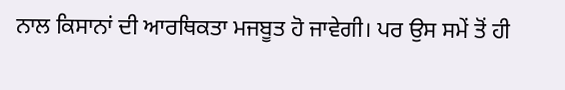ਨਾਲ ਕਿਸਾਨਾਂ ਦੀ ਆਰਥਿਕਤਾ ਮਜਬੂਤ ਹੋ ਜਾਵੇਗੀ। ਪਰ ਉਸ ਸਮੇਂ ਤੋਂ ਹੀ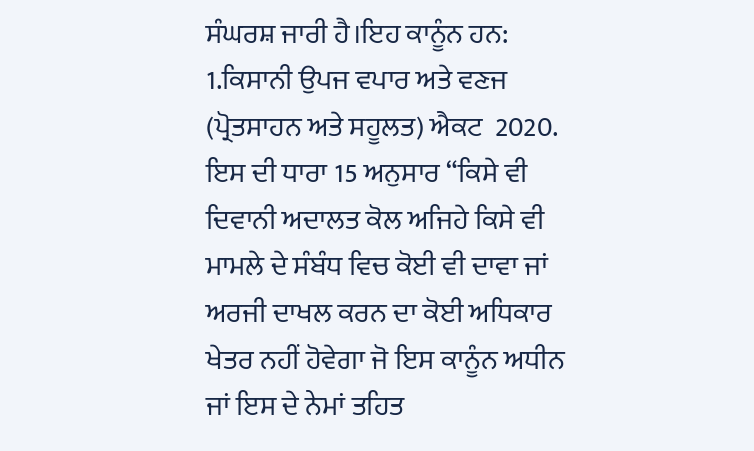ਸੰਘਰਸ਼ ਜਾਰੀ ਹੈ।ਇਹ ਕਾਨੂੰਨ ਹਨ: 1.ਕਿਸਾਨੀ ਉਪਜ ਵਪਾਰ ਅਤੇ ਵਣਜ (ਪ੍ਰੋਤਸਾਹਨ ਅਤੇ ਸਹੂਲਤ) ਐਕਟ  2020. ਇਸ ਦੀ ਧਾਰਾ 15 ਅਨੁਸਾਰ “ਕਿਸੇ ਵੀ ਦਿਵਾਨੀ ਅਦਾਲਤ ਕੋਲ ਅਜਿਹੇ ਕਿਸੇ ਵੀ ਮਾਮਲੇ ਦੇ ਸੰਬੰਧ ਵਿਚ ਕੋਈ ਵੀ ਦਾਵਾ ਜਾਂ ਅਰਜੀ ਦਾਖਲ ਕਰਨ ਦਾ ਕੋਈ ਅਧਿਕਾਰ ਖੇਤਰ ਨਹੀਂ ਹੋਵੇਗਾ ਜੋ ਇਸ ਕਾਨੂੰਨ ਅਧੀਨ ਜਾਂ ਇਸ ਦੇ ਨੇਮਾਂ ਤਹਿਤ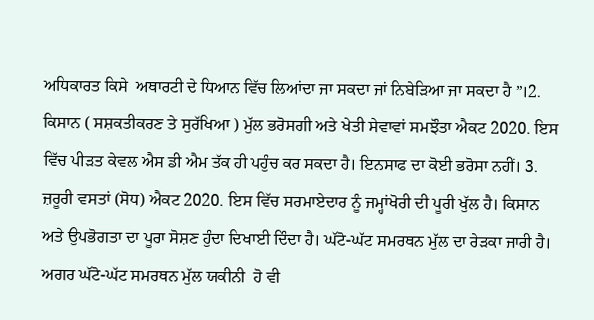ਅਧਿਕਾਰਤ ਕਿਸੇ  ਅਥਾਰਟੀ ਦੇ ਧਿਆਨ ਵਿੱਚ ਲਿਆਂਦਾ ਜਾ ਸਕਦਾ ਜਾਂ ਨਿਬੇੜਿਆ ਜਾ ਸਕਦਾ ਹੈ ”।2. ਕਿਸਾਨ ( ਸਸ਼ਕਤੀਕਰਣ ਤੇ ਸੁਰੱਖਿਆ ) ਮੁੱਲ ਭਰੋਸਗੀ ਅਤੇ ਖੇਤੀ ਸੇਵਾਵਾਂ ਸਮਝੌਤਾ ਐਕਟ 2020. ਇਸ ਵਿੱਚ ਪੀੜਤ ਕੇਵਲ ਐਸ ਡੀ ਐਮ ਤੱਕ ਹੀ ਪਹੁੰਚ ਕਰ ਸਕਦਾ ਹੈ। ਇਨਸਾਫ ਦਾ ਕੋਈ ਭਰੋਸਾ ਨਹੀਂ। 3. ਜ਼ਰੂਰੀ ਵਸਤਾਂ (ਸੋਧ) ਐਕਟ 2020. ਇਸ ਵਿੱਚ ਸਰਮਾਏਦਾਰ ਨੂੰ ਜਮ੍ਹਾਂਖੋਰੀ ਦੀ ਪੂਰੀ ਖੁੱਲ ਹੈ। ਕਿਸਾਨ ਅਤੇ ਉਪਭੋਗਤਾ ਦਾ ਪੂਰਾ ਸੋਸ਼ਣ ਹੁੰਦਾ ਦਿਖਾਈ ਦਿੰਦਾ ਹੈ। ਘੱਟੋ-ਘੱਟ ਸਮਰਥਨ ਮੁੱਲ ਦਾ ਰੇੜਕਾ ਜਾਰੀ ਹੈ। ਅਗਰ ਘੱਟੋ-ਘੱਟ ਸਮਰਥਨ ਮੁੱਲ ਯਕੀਨੀ  ਹੋ ਵੀ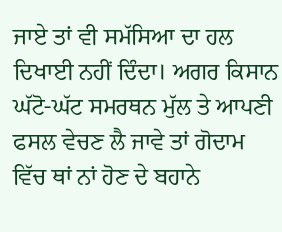ਜਾਏ ਤਾਂ ਵੀ ਸਮੱਸਿਆ ਦਾ ਹਲ ਦਿਖਾਈ ਨਹੀਂ ਦਿੰਦਾ। ਅਗਰ ਕਿਸਾਨ ਘੱਟੋ-ਘੱਟ ਸਮਰਥਨ ਮੁੱਲ ਤੇ ਆਪਣੀ ਫਸਲ ਵੇਚਣ ਲੈ ਜਾਵੇ ਤਾਂ ਗੋਦਾਮ ਵਿੱਚ ਥਾਂ ਨਾਂ ਹੋਣ ਦੇ ਬਹਾਨੇ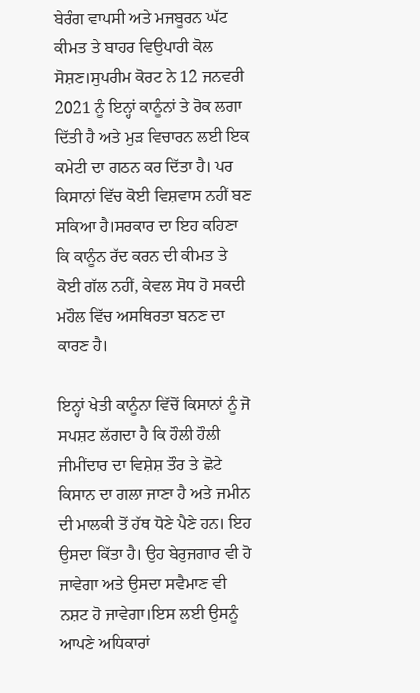ਬੇਰੰਗ ਵਾਪਸੀ ਅਤੇ ਮਜਬੂਰਨ ਘੱਟ ਕੀਮਤ ਤੇ ਬਾਹਰ ਵਿਉਪਾਰੀ ਕੋਲ ਸੋਸ਼ਣ।ਸੁਪਰੀਮ ਕੋਰਟ ਨੇ 12 ਜਨਵਰੀ 2021 ਨੂੰ ਇਨ੍ਹਾਂ ਕਾਨੂੰਨਾਂ ਤੇ ਰੋਕ ਲਗਾ ਦਿੱਤੀ ਹੈ ਅਤੇ ਮੁੜ ਵਿਚਾਰਨ ਲਈ ਇਕ ਕਮੇਟੀ ਦਾ ਗਠਨ ਕਰ ਦਿੱਤਾ ਹੈ। ਪਰ ਕਿਸਾਨਾਂ ਵਿੱਚ ਕੋਈ ਵਿਸ਼ਵਾਸ ਨਹੀਂ ਬਣ ਸਕਿਆ ਹੈ।ਸਰਕਾਰ ਦਾ ਇਹ ਕਹਿਣਾ ਕਿ ਕਾਨੂੰਨ ਰੱਦ ਕਰਨ ਦੀ ਕੀਮਤ ਤੇ ਕੋਈ ਗੱਲ ਨਹੀਂ, ਕੇਵਲ ਸੋਧ ਹੋ ਸਕਦੀ ਮਹੌਲ ਵਿੱਚ ਅਸਥਿਰਤਾ ਬਨਣ ਦਾ ਕਾਰਣ ਹੈ।

ਇਨ੍ਹਾਂ ਖੇਤੀ ਕਾਨੂੰਨਾ ਵਿੱਚੋਂ ਕਿਸਾਨਾਂ ਨੂੰ ਜੋ ਸਪਸ਼ਟ ਲੱਗਦਾ ਹੈ ਕਿ ਹੌਲੀ ਹੌਲੀ ਜੀਮੀਂਦਾਰ ਦਾ ਵਿਸ਼ੇਸ਼ ਤੌਰ ਤੇ ਛੋਟੇ ਕਿਸਾਨ ਦਾ ਗਲਾ ਜਾਣਾ ਹੈ ਅਤੇ ਜਮੀਨ ਦੀ ਮਾਲਕੀ ਤੋਂ ਹੱਥ ਧੋਣੇ ਪੈਣੇ ਹਨ। ਇਹ ਉਸਦਾ ਕਿੱਤਾ ਹੈ। ਉਹ ਬੇਰੁਜਗਾਰ ਵੀ ਹੋ ਜਾਵੇਗਾ ਅਤੇ ਉਸਦਾ ਸਵੈਮਾਣ ਵੀ ਨਸ਼ਟ ਹੋ ਜਾਵੇਗਾ।ਇਸ ਲਈ ਉਸਨੂੰ ਆਪਣੇ ਅਧਿਕਾਰਾਂ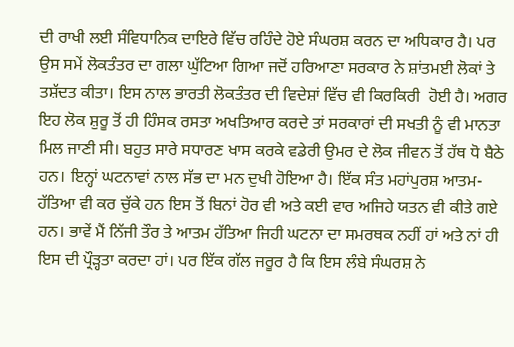ਦੀ ਰਾਖੀ ਲਈ ਸੰਵਿਧਾਨਿਕ ਦਾਇਰੇ ਵਿੱਚ ਰਹਿੰਦੇ ਹੋਏ ਸੰਘਰਸ਼ ਕਰਨ ਦਾ ਅਧਿਕਾਰ ਹੈ। ਪਰ ਉਸ ਸਮੇਂ ਲੋਕਤੰਤਰ ਦਾ ਗਲਾ ਘੁੱਟਿਆ ਗਿਆ ਜਦੋਂ ਹਰਿਆਣਾ ਸਰਕਾਰ ਨੇ ਸ਼ਾਂਤਮਈ ਲੋਕਾਂ ਤੇ ਤਸ਼ੱਦਤ ਕੀਤਾ। ਇਸ ਨਾਲ ਭਾਰਤੀ ਲੋਕਤੰਤਰ ਦੀ ਵਿਦੇਸ਼ਾਂ ਵਿੱਚ ਵੀ ਕਿਰਕਿਰੀ  ਹੋਈ ਹੈ। ਅਗਰ ਇਹ ਲੋਕ ਸ਼ੁਰੂ ਤੋਂ ਹੀ ਹਿੰਸਕ ਰਸਤਾ ਅਖਤਿਆਰ ਕਰਦੇ ਤਾਂ ਸਰਕਾਰਾਂ ਦੀ ਸਖਤੀ ਨੂੰ ਵੀ ਮਾਨਤਾ ਮਿਲ ਜਾਣੀ ਸੀ। ਬਹੁਤ ਸਾਰੇ ਸਧਾਰਣ ਖਾਸ ਕਰਕੇ ਵਡੇਰੀ ਉਮਰ ਦੇ ਲੋਕ ਜੀਵਨ ਤੋਂ ਹੱਥ ਧੋ ਬੈਠੇ ਹਨ। ਇਨ੍ਹਾਂ ਘਟਨਾਵਾਂ ਨਾਲ ਸੱਭ ਦਾ ਮਨ ਦੁਖੀ ਹੋਇਆ ਹੈ। ਇੱਕ ਸੰਤ ਮਹਾਂਪੁਰਸ਼ ਆਤਮ-ਹੱਤਿਆ ਵੀ ਕਰ ਚੁੱਕੇ ਹਨ ਇਸ ਤੋਂ ਬਿਨਾਂ ਹੋਰ ਵੀ ਅਤੇ ਕਈ ਵਾਰ ਅਜਿਹੇ ਯਤਨ ਵੀ ਕੀਤੇ ਗਏ ਹਨ। ਭਾਵੇਂ ਮੈਂ ਨਿੱਜੀ ਤੌਰ ਤੇ ਆਤਮ ਹੱਤਿਆ ਜਿਹੀ ਘਟਨਾ ਦਾ ਸਮਰਥਕ ਨਹੀਂ ਹਾਂ ਅਤੇ ਨਾਂ ਹੀ ਇਸ ਦੀ ਪ੍ਰੌੜ੍ਹਤਾ ਕਰਦਾ ਹਾਂ। ਪਰ ਇੱਕ ਗੱਲ ਜਰੂਰ ਹੈ ਕਿ ਇਸ ਲੰਬੇ ਸੰਘਰਸ਼ ਨੇ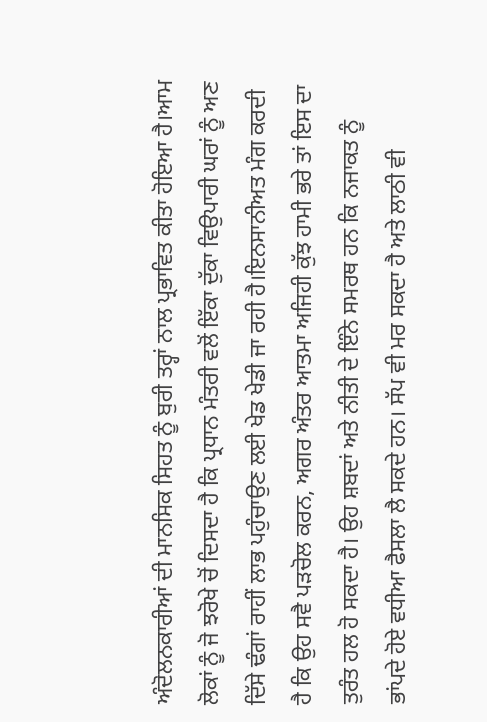ਅੰਦੋਲਨਕਾਰੀਆਂ ਦੀ ਮਾਨਸਿਕ ਸਿਹਤ ਨੂੰ ਬੁਰੀ ਤਰ੍ਹਾਂ ਨਾਲ ਪ੍ਰਭਾਵਿਤ ਕੀਤਾ ਹੋਇਆ ਹੈ।ਆਮ ਲੋਕਾਂ ਨੂੰ ਜੋ ਝਰੋਖੇ ਚੋਂ ਦਿਸਦਾ ਹੈ ਕਿ ਪ੍ਰਧਾਨ ਮੰਤਰੀ ਵਲੋਂ ਇੱਕਾ ਦੁੱਕਾ ਵਿਉਪਾਰੀ ਘਰਾਂ ਨੂੰ ਅਣ ਦਿੱਸੇ ਢੰਗਾਂ ਰਾਹੀਂ ਲਾਭ ਪਹੁੰਚਾਉਣ ਲਈ ਖੇਡ ਖੇਡੀ ਜਾ ਰਹੀ ਹੈ।ਇਨਸਾਨੀਅਤ ਮੰਗ ਕਰਦੀ ਹੈ ਕਿ ਉਹ ਸਵੈ ਪੜਚੋਲ ਕਰਨ, ਅਗਰ ਅੰਤਰ ਆਤਮਾ ਅਜਿਹੀ ਕੁੱਝ ਹਾਮੀ ਭਰੇ ਤਾਂ ਇਸ ਦਾ ਤੁਰੰਤ ਹਲ ਹੋ ਸਕਦਾ ਹੈ। ਉਹ ਸ਼ਬਦਾਂ ਅਤੇ ਨੀਤੀ ਦੇ ਇੰਨੇ ਸਮਰਥ ਹਨ ਕਿ ਨਜਾਕਤ ਨੂੰ ਭਾਂਪਦੇ ਹੋਏ ਵਧੀਆ ਫੈਸਲਾ ਲੈ ਸਕਦੇ ਹਨ। ਸੱਪ ਵੀ ਮਰ ਸਕਦਾ ਹੈ ਅਤੇ ਲਾਠੀ ਵੀ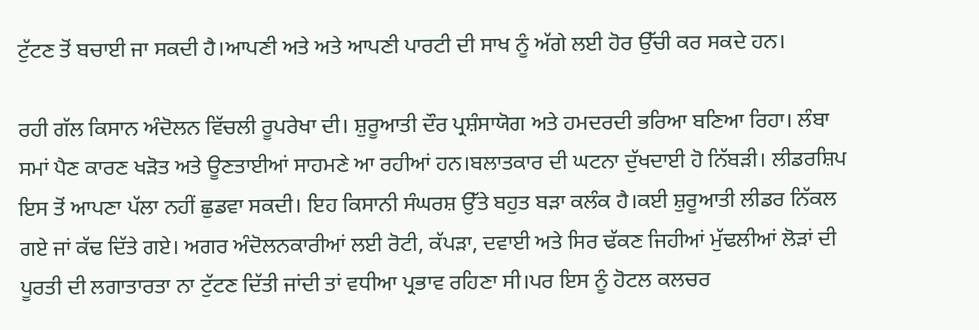ਟੁੱਟਣ ਤੋਂ ਬਚਾਈ ਜਾ ਸਕਦੀ ਹੈ।ਆਪਣੀ ਅਤੇ ਅਤੇ ਆਪਣੀ ਪਾਰਟੀ ਦੀ ਸਾਖ ਨੂੰ ਅੱਗੇ ਲਈ ਹੋਰ ਉੱਚੀ ਕਰ ਸਕਦੇ ਹਨ।

ਰਹੀ ਗੱਲ ਕਿਸਾਨ ਅੰਦੋਲਨ ਵਿੱਚਲੀ ਰੂਪਰੇਖਾ ਦੀ। ਸ਼ੁਰੂਆਤੀ ਦੌਰ ਪ੍ਰਸ਼ੰਸਾਯੋਗ ਅਤੇ ਹਮਦਰਦੀ ਭਰਿਆ ਬਣਿਆ ਰਿਹਾ। ਲੰਬਾ ਸਮਾਂ ਪੈਣ ਕਾਰਣ ਖੜੋਤ ਅਤੇ ਊਣਤਾਈਆਂ ਸਾਹਮਣੇ ਆ ਰਹੀਆਂ ਹਨ।ਬਲਾਤਕਾਰ ਦੀ ਘਟਨਾ ਦੁੱਖਦਾਈ ਹੋ ਨਿੱਬੜੀ। ਲੀਡਰਸ਼ਿਪ ਇਸ ਤੋਂ ਆਪਣਾ ਪੱਲਾ ਨਹੀਂ ਛੁਡਵਾ ਸਕਦੀ। ਇਹ ਕਿਸਾਨੀ ਸੰਘਰਸ਼ ਉੱਤੇ ਬਹੁਤ ਬੜਾ ਕਲੰਕ ਹੈ।ਕਈ ਸ਼ੁਰੂਆਤੀ ਲੀਡਰ ਨਿੱਕਲ ਗਏ ਜਾਂ ਕੱਢ ਦਿੱਤੇ ਗਏ। ਅਗਰ ਅੰਦੋਲਨਕਾਰੀਆਂ ਲਈ ਰੋਟੀ, ਕੱਪੜਾ, ਦਵਾਈ ਅਤੇ ਸਿਰ ਢੱਕਣ ਜਿਹੀਆਂ ਮੁੱਢਲੀਆਂ ਲੋੜਾਂ ਦੀ ਪੂਰਤੀ ਦੀ ਲਗਾਤਾਰਤਾ ਨਾ ਟੁੱਟਣ ਦਿੱਤੀ ਜਾਂਦੀ ਤਾਂ ਵਧੀਆ ਪ੍ਰਭਾਵ ਰਹਿਣਾ ਸੀ।ਪਰ ਇਸ ਨੂੰ ਹੋਟਲ ਕਲਚਰ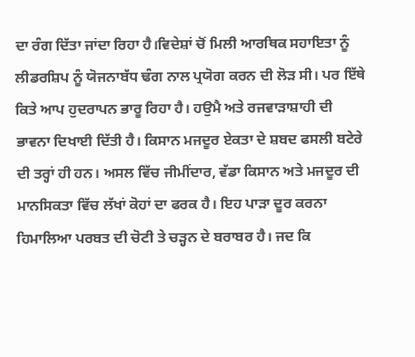ਦਾ ਰੰਗ ਦਿੱਤਾ ਜਾਂਦਾ ਰਿਹਾ ਹੈ।ਵਿਦੇਸ਼ਾਂ ਚੋਂ ਮਿਲੀ ਆਰਥਿਕ ਸਹਾਇਤਾ ਨੂੰ ਲੀਡਰਸ਼ਿਪ ਨੂੰ ਯੋਜਨਾਬੱਧ ਢੰਗ ਨਾਲ ਪ੍ਰਯੋਗ ਕਰਨ ਦੀ ਲੋੜ ਸੀ। ਪਰ ਇੱਥੇ ਕਿਤੇ ਆਪ ਹੁਦਰਾਪਨ ਭਾਰੂ ਰਿਹਾ ਹੈ। ਹਉਮੈ ਅਤੇ ਰਜਵਾੜਾਸ਼ਾਹੀ ਦੀ ਭਾਵਨਾ ਦਿਖਾਈ ਦਿੱਤੀ ਹੈ। ਕਿਸਾਨ ਮਜਦੂਰ ਏਕਤਾ ਦੇ ਸ਼ਬਦ ਫਸਲੀ ਬਟੇਰੇ ਦੀ ਤਰ੍ਹਾਂ ਹੀ ਹਨ। ਅਸਲ ਵਿੱਚ ਜੀਮੀਂਦਾਰ, ਵੱਡਾ ਕਿਸਾਨ ਅਤੇ ਮਜਦੂਰ ਦੀ ਮਾਨਸਿਕਤਾ ਵਿੱਚ ਲੱਖਾਂ ਕੋਹਾਂ ਦਾ ਫਰਕ ਹੈ। ਇਹ ਪਾੜਾ ਦੂਰ ਕਰਨਾ ਹਿਮਾਲਿਆ ਪਰਬਤ ਦੀ ਚੋਟੀ ਤੇ ਚੜ੍ਹਨ ਦੇ ਬਰਾਬਰ ਹੈ। ਜਦ ਕਿ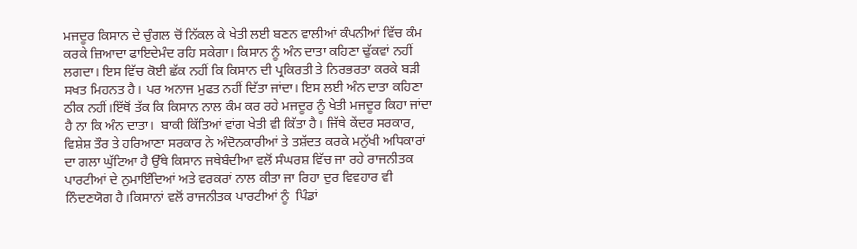ਮਜਦੂਰ ਕਿਸਾਨ ਦੇ ਚੁੰਗਲ ਚੋਂ ਨਿੱਕਲ ਕੇ ਖੇਤੀ ਲਈ ਬਣਨ ਵਾਲੀਆਂ ਕੰਪਨੀਆਂ ਵਿੱਚ ਕੰਮ ਕਰਕੇ ਜ਼ਿਆਦਾ ਫਾਇਦੇਮੰਦ ਰਹਿ ਸਕੇਗਾ। ਕਿਸਾਨ ਨੂੰ ਅੰਨ ਦਾਤਾ ਕਹਿਣਾ ਢੁੱਕਵਾਂ ਨਹੀਂ ਲਗਦਾ। ਇਸ ਵਿੱਚ ਕੋਈ ਛੱਕ ਨਹੀਂ ਕਿ ਕਿਸਾਨ ਦੀ ਪ੍ਰਕਿਰਤੀ ਤੇ ਨਿਰਭਰਤਾ ਕਰਕੇ ਬੜੀ ਸਖਤ ਮਿਹਨਤ ਹੈ। ਪਰ ਅਨਾਜ ਮੁਫਤ ਨਹੀਂ ਦਿੱਤਾ ਜਾਂਦਾ। ਇਸ ਲਈ ਅੰਨ ਦਾਤਾ ਕਹਿਣਾ ਠੀਕ ਨਹੀਂ।ਇੱਥੋਂ ਤੱਕ ਕਿ ਕਿਸਾਨ ਨਾਲ ਕੰਮ ਕਰ ਰਹੇ ਮਜਦੂਰ ਨੂੰ ਖੇਤੀ ਮਜਦੂਰ ਕਿਹਾ ਜਾਂਦਾ ਹੈ ਨਾ ਕਿ ਅੰਨ ਦਾਤਾ।  ਬਾਕੀ ਕਿੱਤਿਆਂ ਵਾਂਗ ਖੇਤੀ ਵੀ ਕਿੱਤਾ ਹੈ। ਜਿੱਥੇ ਕੇਂਦਰ ਸਰਕਾਰ, ਵਿਸ਼ੇਸ਼ ਤੌਰ ਤੇ ਹਰਿਆਣਾ ਸਰਕਾਰ ਨੇ ਅੰਦੋਨਕਾਰੀਆਂ ਤੇ ਤਸ਼ੱਦਤ ਕਰਕੇ ਮਨੁੱਖੀ ਅਧਿਕਾਰਾਂ ਦਾ ਗਲਾ ਘੁੱਟਿਆ ਹੈ ਉੱਥੇ ਕਿਸਾਨ ਜਥੇਬੰਦੀਆ ਵਲੋਂ ਸੰਘਰਸ਼ ਵਿੱਚ ਜਾ ਰਹੇ ਰਾਜਨੀਤਕ ਪਾਰਟੀਆਂ ਦੇ ਨੁਮਾਇੰਦਿਆਂ ਅਤੇ ਵਰਕਰਾਂ ਨਾਲ ਕੀਤਾ ਜਾ ਰਿਹਾ ਦੁਰ ਵਿਵਹਾਰ ਵੀ ਨਿੰਦਣਯੋਗ ਹੈ।ਕਿਸਾਨਾਂ ਵਲੋਂ ਰਾਜਨੀਤਕ ਪਾਰਟੀਆਂ ਨੂੰ  ਪਿੰਡਾਂ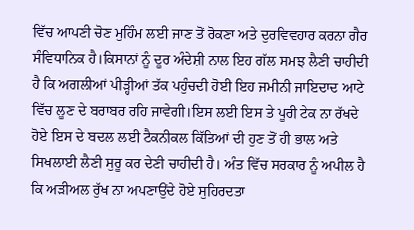ਵਿੱਚ ਆਪਣੀ ਚੋਣ ਮੁਹਿੰਮ ਲਈ ਜਾਣ ਤੋਂ ਰੋਕਣਾ ਅਤੇ ਦੁਰਵਿਵਹਾਰ ਕਰਨਾ ਗੈਰ ਸੰਵਿਧਾਨਿਕ ਹੈ।ਕਿਸਾਨਾਂ ਨੂੰ ਦੂਰ ਅੰਦੇਸ਼ੀ ਨਾਲ ਇਹ ਗੱਲ ਸਮਝ ਲੈਣੀ ਚਾਹੀਦੀ ਹੈ ਕਿ ਅਗਲੀਆਂ ਪੀੜ੍ਹੀਆਂ ਤੱਕ ਪਹੁੰਚਦੀ ਹੋਈ ਇਹ ਜਮੀਨੀ ਜਾਇਦਾਦ ਆਟੇ ਵਿੱਚ ਲੂਣ ਦੇ ਬਰਾਬਰ ਰਹਿ ਜਾਵੇਗੀ।ਇਸ ਲਈ ਇਸ ਤੇ ਪੂਰੀ ਟੇਕ ਨਾ ਰੱਖਦੇ ਹੋਏ ਇਸ ਦੇ ਬਦਲ ਲਈ ਟੈਕਨੀਕਲ ਕਿੱਤਿਆਂ ਦੀ ਹੁਣ ਤੋਂ ਹੀ ਭਾਲ ਅਤੇ ਸਿਖਲਾਈ ਲੈਣੀ ਸੁਰੂ ਕਰ ਦੇਣੀ ਚਾਹੀਦੀ ਹੈ। ਅੰਤ ਵਿੱਚ ਸਰਕਾਰ ਨੂੰ ਅਪੀਲ ਹੈ ਕਿ ਅੜੀਅਲ ਰੁੱਖ ਨਾ ਅਪਣਾਉਂਦੇ ਹੋਏ ਸੁਹਿਰਦਤਾ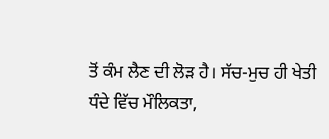ਤੋਂ ਕੰਮ ਲੈਣ ਦੀ ਲੋੜ ਹੈ। ਸੱਚ-ਮੁਚ ਹੀ ਖੇਤੀ ਧੰਦੇ ਵਿੱਚ ਮੌਲਿਕਤਾ,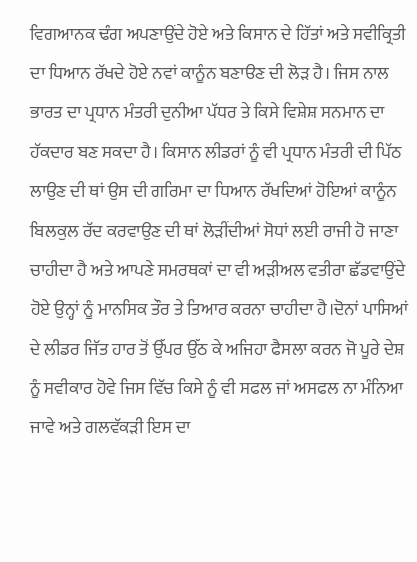ਵਿਗਆਨਕ ਢੰਗ ਅਪਣਾਉਂਦੇ ਹੋਏ ਅਤੇ ਕਿਸਾਨ ਦੇ ਹਿੱਤਾਂ ਅਤੇ ਸਵੀਕ੍ਰਿਤੀ ਦਾ ਧਿਆਨ ਰੱਖਦੇ ਹੋਏ ਨਵਾਂ ਕਾਨੂੰਨ ਬਣਾੳਣ ਦੀ ਲੋੜ ਹੈ। ਜਿਸ ਨਾਲ ਭਾਰਤ ਦਾ ਪ੍ਰਧਾਨ ਮੰਤਰੀ ਦੁਨੀਆ ਪੱਧਰ ਤੇ ਕਿਸੇ ਵਿਸ਼ੇਸ਼ ਸਨਮਾਨ ਦਾ ਹੱਕਦਾਰ ਬਣ ਸਕਦਾ ਹੈ। ਕਿਸਾਨ ਲੀਡਰਾਂ ਨੂੰ ਵੀ ਪ੍ਰਧਾਨ ਮੰਤਰੀ ਦੀ ਪਿੱਠ ਲਾਉਣ ਦੀ ਥਾਂ ਉਸ ਦੀ ਗਰਿਮਾ ਦਾ ਧਿਆਨ ਰੱਖਦਿਆਂ ਹੋਇਆਂ ਕਾਨੂੰਨ ਬਿਲਕੁਲ ਰੱਦ ਕਰਵਾਉਣ ਦੀ ਥਾਂ ਲੋੜੀਂਦੀਆਂ ਸੋਧਾਂ ਲਈ ਰਾਜੀ ਹੋ ਜਾਣਾ ਚਾਹੀਦਾ ਹੈ ਅਤੇ ਆਪਣੇ ਸਮਰਥਕਾਂ ਦਾ ਵੀ ਅੜੀਅਲ ਵਤੀਰਾ ਛੱਡਵਾਉਂਦੇ ਹੋਏ ਉਨ੍ਹਾਂ ਨੂੰ ਮਾਨਸਿਕ ਤੌਰ ਤੇ ਤਿਆਰ ਕਰਨਾ ਚਾਹੀਦਾ ਹੈ।ਦੋਨਾਂ ਪਾਸਿਆਂ ਦੇ ਲੀਡਰ ਜਿੱਤ ਹਾਰ ਤੋਂ ਉੱਪਰ ਉੱਠ ਕੇ ਅਜਿਹਾ ਫੈਸਲਾ ਕਰਨ ਜੋ ਪੂਰੇ ਦੇਸ਼ ਨੂੰ ਸਵੀਕਾਰ ਹੋਵੇ ਜਿਸ ਵਿੱਚ ਕਿਸੇ ਨੂੰ ਵੀ ਸਫਲ ਜਾਂ ਅਸਫਲ ਨਾ ਮੰਨਿਆ ਜਾਵੇ ਅਤੇ ਗਲਵੱਕੜੀ ਇਸ ਦਾ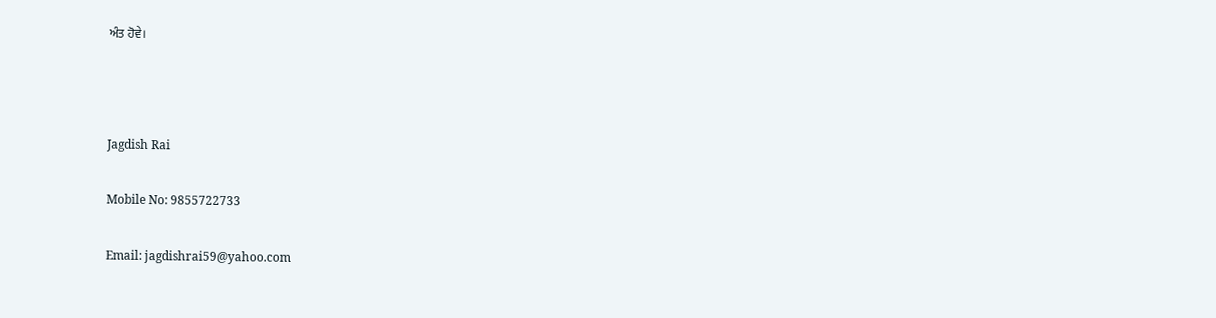ਅੰਤ ਹੋਵੇ।



Jagdish Rai

Mobile No: 9855722733

Email: jagdishrai59@yahoo.com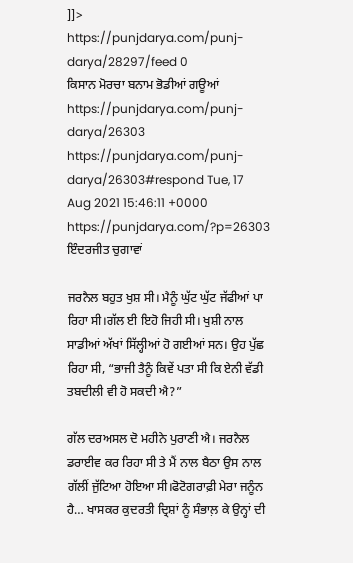]]>
https://punjdarya.com/punj-darya/28297/feed 0
ਕਿਸਾਨ ਮੋਰਚਾ ਬਨਾਮ ਭੋਡੀਆਂ ਗਊਆਂ https://punjdarya.com/punj-darya/26303 https://punjdarya.com/punj-darya/26303#respond Tue, 17 Aug 2021 15:46:11 +0000 https://punjdarya.com/?p=26303 ਇੰਦਰਜੀਤ ਚੁਗਾਵਾਂ

ਜਰਨੈਲ ਬਹੁਤ ਖੁਸ਼ ਸੀ। ਮੈਨੂੰ ਘੁੱਟ ਘੁੱਟ ਜੱਫੀਆਂ ਪਾ ਰਿਹਾ ਸੀ।ਗੱਲ ਈ ਇਹੋ ਜਿਹੀ ਸੀ। ਖੁਸ਼ੀ ਨਾਲ ਸਾਡੀਆਂ ਅੱਖਾਂ ਸਿੱਲ੍ਹੀਆਂ ਹੋ ਗਈਆਂ ਸਨ। ਉਹ ਪੁੱਛ ਰਿਹਾ ਸੀ, “ਭਾਜੀ ਤੈਨੂੰ ਕਿਵੇਂ ਪਤਾ ਸੀ ਕਿ ਏਨੀ ਵੱਡੀ ਤਬਦੀਲੀ ਵੀ ਹੋ ਸਕਦੀ ਐ?”

ਗੱਲ ਦਰਅਸਲ ਦੋ ਮਹੀਨੇ ਪੁਰਾਣੀ ਐ। ਜਰਨੈਲ ਡਰਾਈਵ ਕਰ ਰਿਹਾ ਸੀ ਤੇ ਮੈਂ ਨਾਲ ਬੈਠਾ ਉਸ ਨਾਲ ਗੱਲੀਂ ਜੁੱਟਿਆ ਹੋਇਆ ਸੀ।ਫੋਟੋਗਰਾਫ਼ੀ ਮੇਰਾ ਜਨੂੰਨ ਹੈ… ਖਾਸਕਰ ਕੁਦਰਤੀ ਦ੍ਰਿਸ਼ਾਂ ਨੂੰ ਸੰਭਾਲ਼ ਕੇ ਉਨ੍ਹਾਂ ਦੀ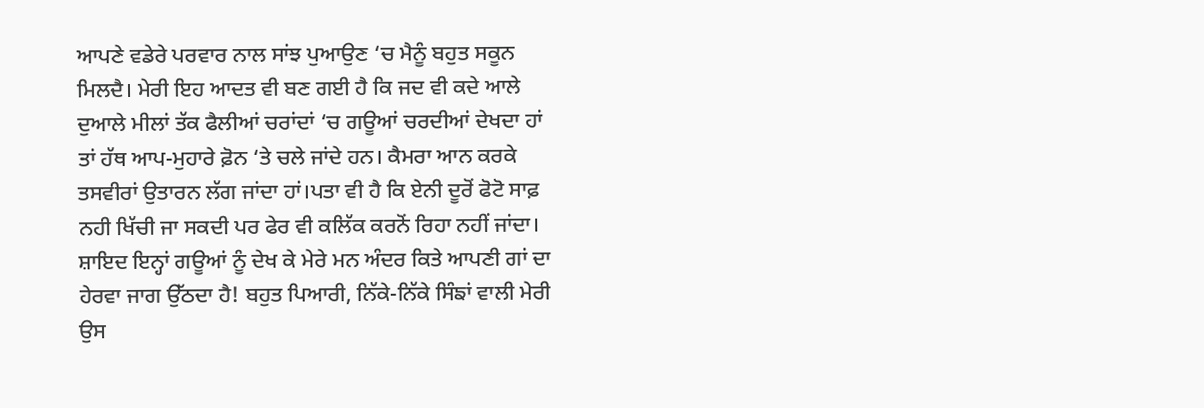ਆਪਣੇ ਵਡੇਰੇ ਪਰਵਾਰ ਨਾਲ ਸਾਂਝ ਪੁਆਉਣ ‘ਚ ਮੈਨੂੰ ਬਹੁਤ ਸਕੂਨ ਮਿਲਦੈ। ਮੇਰੀ ਇਹ ਆਦਤ ਵੀ ਬਣ ਗਈ ਹੈ ਕਿ ਜਦ ਵੀ ਕਦੇ ਆਲੇ ਦੁਆਲੇ ਮੀਲਾਂ ਤੱਕ ਫੈਲੀਆਂ ਚਰਾਂਦਾਂ ‘ਚ ਗਊਆਂ ਚਰਦੀਆਂ ਦੇਖਦਾ ਹਾਂ ਤਾਂ ਹੱਥ ਆਪ-ਮੁਹਾਰੇ ਫ਼ੋਨ ‘ਤੇ ਚਲੇ ਜਾਂਦੇ ਹਨ। ਕੈਮਰਾ ਆਨ ਕਰਕੇ ਤਸਵੀਰਾਂ ਉਤਾਰਨ ਲੱਗ ਜਾਂਦਾ ਹਾਂ।ਪਤਾ ਵੀ ਹੈ ਕਿ ਏਨੀ ਦੂਰੋਂ ਫੋਟੋ ਸਾਫ਼ ਨਹੀ ਖਿੱਚੀ ਜਾ ਸਕਦੀ ਪਰ ਫੇਰ ਵੀ ਕਲਿੱਕ ਕਰਨੋਂ ਰਿਹਾ ਨਹੀਂ ਜਾਂਦਾ। ਸ਼ਾਇਦ ਇਨ੍ਹਾਂ ਗਊਆਂ ਨੂੰ ਦੇਖ ਕੇ ਮੇਰੇ ਮਨ ਅੰਦਰ ਕਿਤੇ ਆਪਣੀ ਗਾਂ ਦਾ ਹੇਰਵਾ ਜਾਗ ਉੱਠਦਾ ਹੈ! ਬਹੁਤ ਪਿਆਰੀ, ਨਿੱਕੇ-ਨਿੱਕੇ ਸਿੰਙਾਂ ਵਾਲੀ ਮੇਰੀ ਉਸ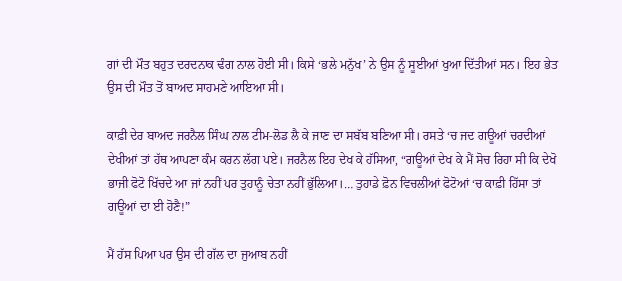ਗਾਂ ਦੀ ਮੌਤ ਬਹੁਤ ਦਰਦਨਾਕ ਢੰਗ ਨਾਲ ਹੋਈ ਸੀ। ਕਿਸੇ ‘ਭਲੇ ਮਨੁੱਖ’ ਨੇ ਉਸ ਨੂੰ ਸੂਈਆਂ ਖੁਆ ਦਿੱਤੀਆਂ ਸਨ। ਇਹ ਭੇਤ ਉਸ ਦੀ ਮੌਤ ਤੋਂ ਬਾਅਦ ਸਾਹਮਣੇ ਆਇਆ ਸੀ।

ਕਾਫ਼ੀ ਦੇਰ ਬਾਅਦ ਜਰਨੈਲ ਸਿੰਘ ਨਾਲ ਟੀਮ-ਲੋਡ ਲੈ ਕੇ ਜਾਣ ਦਾ ਸਬੱਬ ਬਣਿਆ ਸੀ। ਰਸਤੇ ‘ਚ ਜਦ ਗਊਆਂ ਚਰਦੀਆਂ ਦੇਖੀਆਂ ਤਾਂ ਹੱਥ ਆਪਣਾ ਕੰਮ ਕਰਨ ਲੱਗ ਪਏ। ਜਰਨੈਲ ਇਹ ਦੇਖ ਕੇ ਹੱਸਿਆ, “ਗਊਆਂ ਦੇਖ ਕੇ ਮੈਂ ਸੋਚ ਰਿਹਾ ਸੀ ਕਿ ਦੇਖੋ ਭਾਜੀ ਫੋਟੋ ਖਿੱਚਦੇ ਆ ਜਾਂ ਨਹੀਂ ਪਰ ਤੁਹਾਨੂੰ ਚੇਤਾ ਨਹੀਂ ਭੁੱਲਿਆ।… ਤੁਹਾਡੇ ਫ਼ੋਨ ਵਿਚਲੀਆਂ ਫੋਟੋਆਂ ‘ਚ ਕਾਫ਼ੀ ਹਿੱਸਾ ਤਾਂ ਗਊਆਂ ਦਾ ਈ ਹੋਣੈ!”

ਮੈਂ ਹੱਸ ਪਿਆ ਪਰ ਉਸ ਦੀ ਗੱਲ ਦਾ ਜੁਆਬ ਨਹੀਂ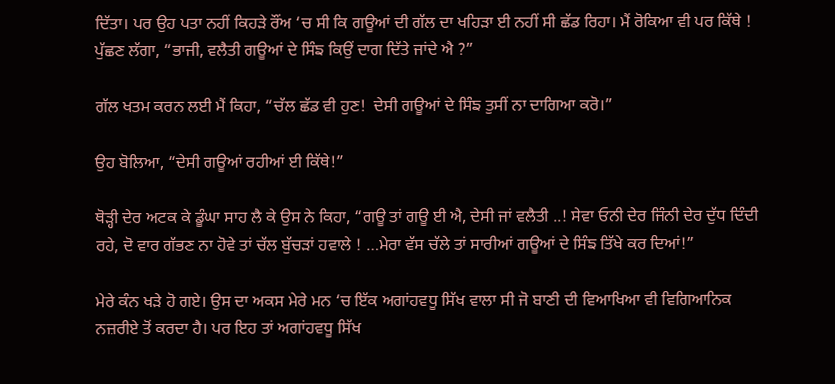ਦਿੱਤਾ। ਪਰ ਉਹ ਪਤਾ ਨਹੀਂ ਕਿਹੜੇ ਰੌਂਅ ‘ਚ ਸੀ ਕਿ ਗਊਆਂ ਦੀ ਗੱਲ ਦਾ ਖਹਿੜਾ ਈ ਨਹੀਂ ਸੀ ਛੱਡ ਰਿਹਾ। ਮੈਂ ਰੋਕਿਆ ਵੀ ਪਰ ਕਿੱਥੇ ! ਪੁੱਛਣ ਲੱਗਾ, “ਭਾਜੀ, ਵਲੈਤੀ ਗਊਆਂ ਦੇ ਸਿੰਙ ਕਿਉਂ ਦਾਗ ਦਿੱਤੇ ਜਾਂਦੇ ਐ ?”

ਗੱਲ ਖਤਮ ਕਰਨ ਲਈ ਮੈਂ ਕਿਹਾ, “ਚੱਲ ਛੱਡ ਵੀ ਹੁਣ!  ਦੇਸੀ ਗਊਆਂ ਦੇ ਸਿੰਙ ਤੁਸੀਂ ਨਾ ਦਾਗਿਆ ਕਰੋ।”

ਉਹ ਬੋਲਿਆ, “ਦੇਸੀ ਗਊਆਂ ਰਹੀਆਂ ਈ ਕਿੱਥੇ!”

ਥੋੜ੍ਹੀ ਦੇਰ ਅਟਕ ਕੇ ਡੂੰਘਾ ਸਾਹ ਲੈ ਕੇ ਉਸ ਨੇ ਕਿਹਾ, “ਗਊ ਤਾਂ ਗਊ ਈ ਐ, ਦੇਸੀ ਜਾਂ ਵਲੈਤੀ ..! ਸੇਵਾ ਓਨੀ ਦੇਰ ਜਿੰਨੀ ਦੇਰ ਦੁੱਧ ਦਿੰਦੀ ਰਹੇ, ਦੋ ਵਾਰ ਗੱਭਣ ਨਾ ਹੋਵੇ ਤਾਂ ਚੱਲ ਬੁੱਚੜਾਂ ਹਵਾਲੇ ! …ਮੇਰਾ ਵੱਸ ਚੱਲੇ ਤਾਂ ਸਾਰੀਆਂ ਗਊਆਂ ਦੇ ਸਿੰਙ ਤਿੱਖੇ ਕਰ ਦਿਆਂ!”

ਮੇਰੇ ਕੰਨ ਖੜੇ ਹੋ ਗਏ। ਉਸ ਦਾ ਅਕਸ ਮੇਰੇ ਮਨ ‘ਚ ਇੱਕ ਅਗਾਂਹਵਧੂ ਸਿੱਖ ਵਾਲਾ ਸੀ ਜੋ ਬਾਣੀ ਦੀ ਵਿਆਖਿਆ ਵੀ ਵਿਗਿਆਨਿਕ ਨਜ਼ਰੀਏ ਤੋਂ ਕਰਦਾ ਹੈ। ਪਰ ਇਹ ਤਾਂ ਅਗਾਂਹਵਧੂ ਸਿੱਖ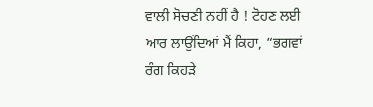ਵਾਲੀ ਸੋਚਣੀ ਨਹੀਂ ਹੈ ! ਟੋਹਣ ਲਈ ਆਰ ਲਾਉਂਦਿਆਂ ਮੈਂ ਕਿਹਾ, “ਭਗਵਾਂ ਰੰਗ ਕਿਹੜੇ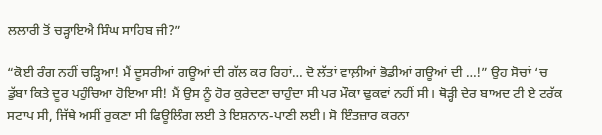ਲਲਾਰੀ ਤੋਂ ਚੜ੍ਹਾਇਐ ਸਿੰਘ ਸਾਹਿਬ ਜੀ?”

“ਕੋਈ ਰੰਗ ਨਹੀਂ ਚੜ੍ਹਿਆ! ਮੈਂ ਦੂਸਰੀਆਂ ਗਊਆਂ ਦੀ ਗੱਲ ਕਰ ਰਿਹਾਂ… ਦੋ ਲੱਤਾਂ ਵਾਲ਼ੀਆਂ ਭੋਡੀਆਂ ਗਊਆਂ ਦੀ …!” ਉਹ ਸੋਚਾਂ ‘ਚ ਡੁੱਬਾ ਕਿਤੇ ਦੂਰ ਪਹੁੰਚਿਆ ਹੋਇਆ ਸੀ! ਮੈਂ ਉਸ ਨੂੰ ਹੋਰ ਕੁਰੇਦਣਾ ਚਾਹੁੰਦਾ ਸੀ ਪਰ ਮੌਕਾ ਢੁਕਵਾਂ ਨਹੀਂ ਸੀ। ਥੋੜ੍ਹੀ ਦੇਰ ਬਾਅਦ ਟੀ ਏ ਟਰੱਕ ਸਟਾਪ ਸੀ, ਜਿੱਥੇ ਅਸੀਂ ਰੁਕਣਾ ਸੀ ਫਿਊਲਿੰਗ ਲਈ ਤੇ ਇਸ਼ਨਾਨ-ਪਾਣੀ ਲਈ। ਸੋ ਇੰਤਜ਼ਾਰ ਕਰਨਾ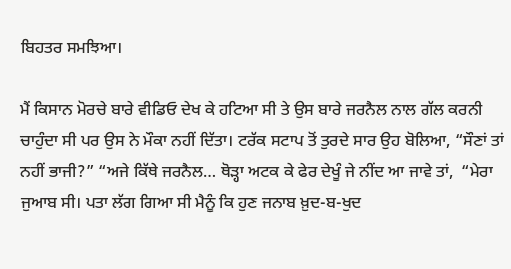ਬਿਹਤਰ ਸਮਝਿਆ।

ਮੈਂ ਕਿਸਾਨ ਮੋਰਚੇ ਬਾਰੇ ਵੀਡਿਓ ਦੇਖ ਕੇ ਹਟਿਆ ਸੀ ਤੇ ਉਸ ਬਾਰੇ ਜਰਨੈਲ ਨਾਲ ਗੱਲ ਕਰਨੀ ਚਾਹੁੰਦਾ ਸੀ ਪਰ ਉਸ ਨੇ ਮੌਕਾ ਨਹੀਂ ਦਿੱਤਾ। ਟਰੱਕ ਸਟਾਪ ਤੋਂ ਤੁਰਦੇ ਸਾਰ ਉਹ ਬੋਲਿਆ, “ਸੌਣਾਂ ਤਾਂ ਨਹੀਂ ਭਾਜੀ?” “ਅਜੇ ਕਿੱਥੇ ਜਰਨੈਲ… ਥੋੜ੍ਹਾ ਅਟਕ ਕੇ ਫੇਰ ਦੇਖੂੰ ਜੇ ਨੀਂਦ ਆ ਜਾਵੇ ਤਾਂ,  “ਮੇਰਾ ਜੁਆਬ ਸੀ। ਪਤਾ ਲੱਗ ਗਿਆ ਸੀ ਮੈਨੂੰ ਕਿ ਹੁਣ ਜਨਾਬ ਖ਼ੁਦ-ਬ-ਖੁਦ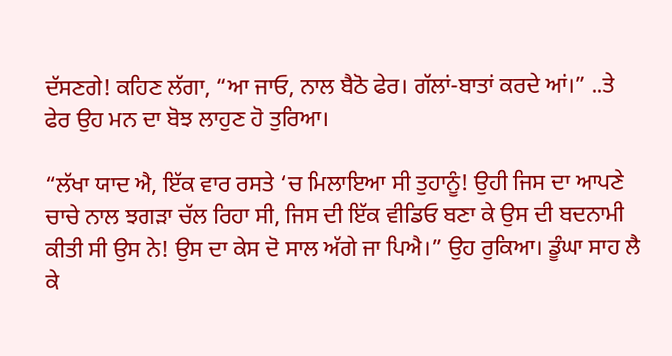ਦੱਸਣਗੇ! ਕਹਿਣ ਲੱਗਾ, “ਆ ਜਾਓ, ਨਾਲ ਬੈਠੋ ਫੇਰ। ਗੱਲਾਂ-ਬਾਤਾਂ ਕਰਦੇ ਆਂ।” ..ਤੇ ਫੇਰ ਉਹ ਮਨ ਦਾ ਬੋਝ ਲਾਹੁਣ ਹੋ ਤੁਰਿਆ।

“ਲੱਖਾ ਯਾਦ ਐ, ਇੱਕ ਵਾਰ ਰਸਤੇ ‘ਚ ਮਿਲਾਇਆ ਸੀ ਤੁਹਾਨੂੰ! ਉਹੀ ਜਿਸ ਦਾ ਆਪਣੇ ਚਾਚੇ ਨਾਲ ਝਗੜਾ ਚੱਲ ਰਿਹਾ ਸੀ, ਜਿਸ ਦੀ ਇੱਕ ਵੀਡਿਓ ਬਣਾ ਕੇ ਉਸ ਦੀ ਬਦਨਾਮੀ ਕੀਤੀ ਸੀ ਉਸ ਨੇ! ਉਸ ਦਾ ਕੇਸ ਦੋ ਸਾਲ ਅੱਗੇ ਜਾ ਪਿਐ।” ਉਹ ਰੁਕਿਆ। ਡੂੰਘਾ ਸਾਹ ਲੈ ਕੇ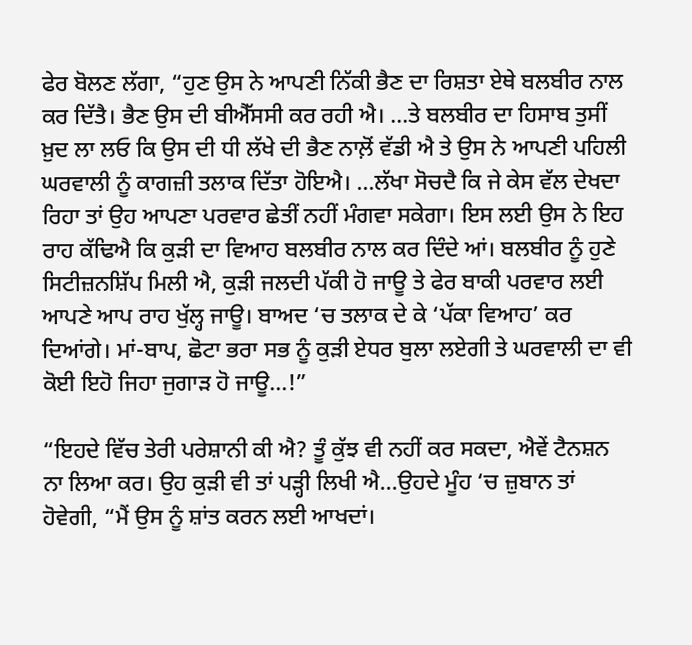ਫੇਰ ਬੋਲਣ ਲੱਗਾ, “ਹੁਣ ਉਸ ਨੇ ਆਪਣੀ ਨਿੱਕੀ ਭੈਣ ਦਾ ਰਿਸ਼ਤਾ ਏਥੇ ਬਲਬੀਰ ਨਾਲ ਕਰ ਦਿੱਤੈ। ਭੈਣ ਉਸ ਦੀ ਬੀਐੱਸਸੀ ਕਰ ਰਹੀ ਐ। …ਤੇ ਬਲਬੀਰ ਦਾ ਹਿਸਾਬ ਤੁਸੀਂ ਖ਼ੁਦ ਲਾ ਲਓ ਕਿ ਉਸ ਦੀ ਧੀ ਲੱਖੇ ਦੀ ਭੈਣ ਨਾਲ਼ੋਂ ਵੱਡੀ ਐ ਤੇ ਉਸ ਨੇ ਆਪਣੀ ਪਹਿਲੀ ਘਰਵਾਲੀ ਨੂੰ ਕਾਗਜ਼ੀ ਤਲਾਕ ਦਿੱਤਾ ਹੋਇਐ। …ਲੱਖਾ ਸੋਚਦੈ ਕਿ ਜੇ ਕੇਸ ਵੱਲ ਦੇਖਦਾ ਰਿਹਾ ਤਾਂ ਉਹ ਆਪਣਾ ਪਰਵਾਰ ਛੇਤੀਂ ਨਹੀਂ ਮੰਗਵਾ ਸਕੇਗਾ। ਇਸ ਲਈ ਉਸ ਨੇ ਇਹ ਰਾਹ ਕੱਢਿਐ ਕਿ ਕੁੜੀ ਦਾ ਵਿਆਹ ਬਲਬੀਰ ਨਾਲ ਕਰ ਦਿੰਦੇ ਆਂ। ਬਲਬੀਰ ਨੂੰ ਹੁਣੇ ਸਿਟੀਜ਼ਨਸ਼ਿੱਪ ਮਿਲੀ ਐ, ਕੁੜੀ ਜਲਦੀ ਪੱਕੀ ਹੋ ਜਾਊ ਤੇ ਫੇਰ ਬਾਕੀ ਪਰਵਾਰ ਲਈ ਆਪਣੇ ਆਪ ਰਾਹ ਖੁੱਲ੍ਹ ਜਾਊ। ਬਾਅਦ ‘ਚ ਤਲਾਕ ਦੇ ਕੇ ‘ਪੱਕਾ ਵਿਆਹ’ ਕਰ ਦਿਆਂਗੇ। ਮਾਂ-ਬਾਪ, ਛੋਟਾ ਭਰਾ ਸਭ ਨੂੰ ਕੁੜੀ ਏਧਰ ਬੁਲਾ ਲਏਗੀ ਤੇ ਘਰਵਾਲੀ ਦਾ ਵੀ ਕੋਈ ਇਹੋ ਜਿਹਾ ਜੁਗਾੜ ਹੋ ਜਾਊ…!”

“ਇਹਦੇ ਵਿੱਚ ਤੇਰੀ ਪਰੇਸ਼ਾਨੀ ਕੀ ਐ? ਤੂੰ ਕੁੱਝ ਵੀ ਨਹੀਂ ਕਰ ਸਕਦਾ, ਐਵੇਂ ਟੈਨਸ਼ਨ ਨਾ ਲਿਆ ਕਰ। ਉਹ ਕੁੜੀ ਵੀ ਤਾਂ ਪੜ੍ਹੀ ਲਿਖੀ ਐ…ਉਹਦੇ ਮੂੰਹ ‘ਚ ਜ਼ੁਬਾਨ ਤਾਂ ਹੋਵੇਗੀ, “ਮੈਂ ਉਸ ਨੂੰ ਸ਼ਾਂਤ ਕਰਨ ਲਈ ਆਖਦਾਂ।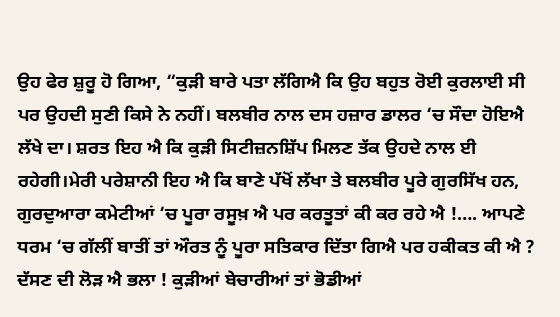ਉਹ ਫੇਰ ਸ਼ੁਰੂ ਹੋ ਗਿਆ, “ਕੁੜੀ ਬਾਰੇ ਪਤਾ ਲੱਗਿਐ ਕਿ ਉਹ ਬਹੁਤ ਰੋਈ ਕੁਰਲਾਈ ਸੀ ਪਰ ਉਹਦੀ ਸੁਣੀ ਕਿਸੇ ਨੇ ਨਹੀਂ। ਬਲਬੀਰ ਨਾਲ ਦਸ ਹਜ਼ਾਰ ਡਾਲਰ ‘ਚ ਸੌਦਾ ਹੋਇਐ ਲੱਖੇ ਦਾ। ਸ਼ਰਤ ਇਹ ਐ ਕਿ ਕੁੜੀ ਸਿਟੀਜ਼ਨਸ਼ਿੱਪ ਮਿਲਣ ਤੱਕ ਉਹਦੇ ਨਾਲ ਈ ਰਹੇਗੀ।ਮੇਰੀ ਪਰੇਸ਼ਾਨੀ ਇਹ ਐ ਕਿ ਬਾਣੇ ਪੱਖੋਂ ਲੱਖਾ ਤੇ ਬਲਬੀਰ ਪੂਰੇ ਗੁਰਸਿੱਖ ਹਨ, ਗੁਰਦੁਆਰਾ ਕਮੇਟੀਆਂ ‘ਚ ਪੂਰਾ ਰਸੂਖ਼ ਐ ਪਰ ਕਰਤੂਤਾਂ ਕੀ ਕਰ ਰਹੇ ਐ !…. ਆਪਣੇ ਧਰਮ ‘ਚ ਗੱਲੀਂ ਬਾਤੀਂ ਤਾਂ ਔਰਤ ਨੂੰ ਪੂਰਾ ਸਤਿਕਾਰ ਦਿੱਤਾ ਗਿਐ ਪਰ ਹਕੀਕਤ ਕੀ ਐ ? ਦੱਸਣ ਦੀ ਲੋੜ ਐ ਭਲਾ ! ਕੁੜੀਆਂ ਬੇਚਾਰੀਆਂ ਤਾਂ ਭੋਡੀਆਂ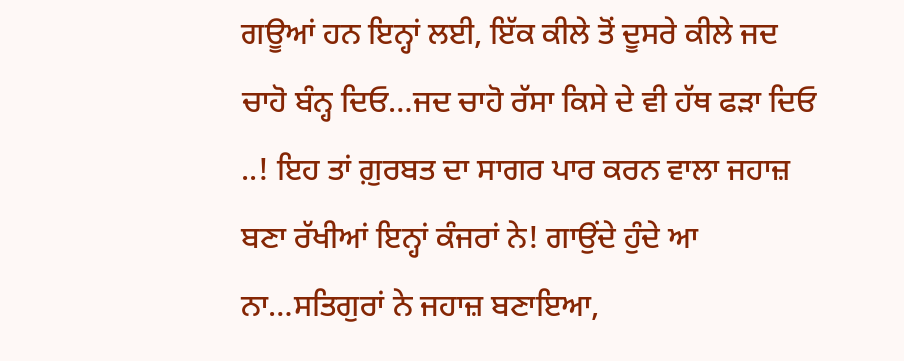ਗਊਆਂ ਹਨ ਇਨ੍ਹਾਂ ਲਈ, ਇੱਕ ਕੀਲੇ ਤੋਂ ਦੂਸਰੇ ਕੀਲੇ ਜਦ ਚਾਹੋ ਬੰਨ੍ਹ ਦਿਓ…ਜਦ ਚਾਹੋ ਰੱਸਾ ਕਿਸੇ ਦੇ ਵੀ ਹੱਥ ਫੜਾ ਦਿਓ ..! ਇਹ ਤਾਂ ਗ਼ੁਰਬਤ ਦਾ ਸਾਗਰ ਪਾਰ ਕਰਨ ਵਾਲਾ ਜਹਾਜ਼ ਬਣਾ ਰੱਖੀਆਂ ਇਨ੍ਹਾਂ ਕੰਜਰਾਂ ਨੇ! ਗਾਉਂਦੇ ਹੁੰਦੇ ਆ ਨਾ…ਸਤਿਗੁਰਾਂ ਨੇ ਜਹਾਜ਼ ਬਣਾਇਆ,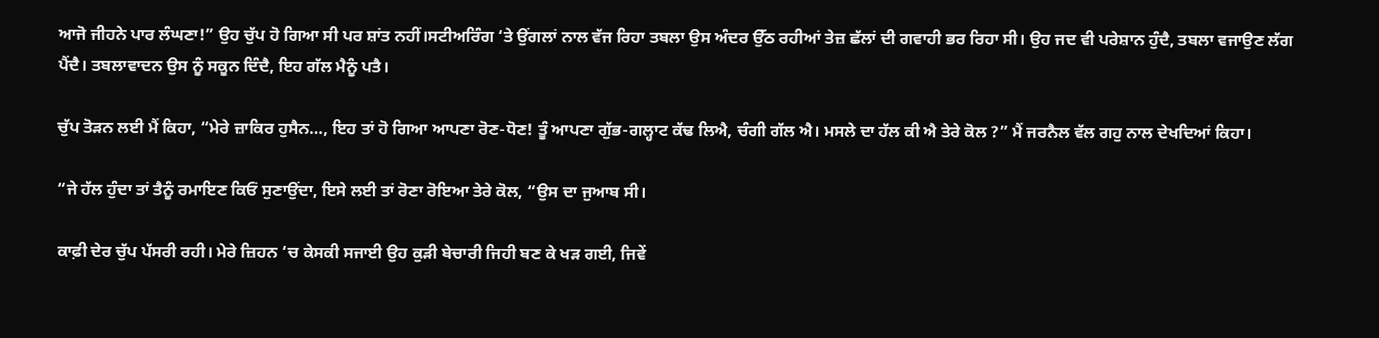ਆਜੋ ਜੀਹਨੇ ਪਾਰ ਲੰਘਣਾ!” ਉਹ ਚੁੱਪ ਹੋ ਗਿਆ ਸੀ ਪਰ ਸ਼ਾਂਤ ਨਹੀਂ।ਸਟੀਅਰਿੰਗ ‘ਤੇ ਉਂਗਲਾਂ ਨਾਲ ਵੱਜ ਰਿਹਾ ਤਬਲਾ ਉਸ ਅੰਦਰ ਉੱਠ ਰਹੀਆਂ ਤੇਜ਼ ਛੱਲਾਂ ਦੀ ਗਵਾਹੀ ਭਰ ਰਿਹਾ ਸੀ। ਉਹ ਜਦ ਵੀ ਪਰੇਸ਼ਾਨ ਹੁੰਦੈ, ਤਬਲਾ ਵਜਾਉਣ ਲੱਗ ਪੈਂਦੈ। ਤਬਲਾਵਾਦਨ ਉਸ ਨੂੰ ਸਕੂਨ ਦਿੰਦੈ, ਇਹ ਗੱਲ ਮੈਨੂੰ ਪਤੈ।

ਚੁੱਪ ਤੋੜਨ ਲਈ ਮੈਂ ਕਿਹਾ, “ਮੇਰੇ ਜ਼ਾਕਿਰ ਹੁਸੈਨ…, ਇਹ ਤਾਂ ਹੋ ਗਿਆ ਆਪਣਾ ਰੋਣ-ਧੋਣ! ਤੂੰ ਆਪਣਾ ਗੁੱਭ-ਗਲ੍ਹਾਟ ਕੱਢ ਲਿਐ, ਚੰਗੀ ਗੱਲ ਐ। ਮਸਲੇ ਦਾ ਹੱਲ ਕੀ ਐ ਤੇਰੇ ਕੋਲ ?” ਮੈਂ ਜਰਨੈਲ ਵੱਲ ਗਹੁ ਨਾਲ ਦੇਖਦਿਆਂ ਕਿਹਾ।

“ਜੇ ਹੱਲ ਹੁੰਦਾ ਤਾਂ ਤੈਨੂੰ ਰਮਾਇਣ ਕਿਓਂ ਸੁਣਾਉਂਦਾ, ਇਸੇ ਲਈ ਤਾਂ ਰੋਣਾ ਰੋਇਆ ਤੇਰੇ ਕੋਲ, “ਉਸ ਦਾ ਜੁਆਬ ਸੀ।

ਕਾਫ਼ੀ ਦੇਰ ਚੁੱਪ ਪੱਸਰੀ ਰਹੀ। ਮੇਰੇ ਜ਼ਿਹਨ ‘ਚ ਕੇਸਕੀ ਸਜਾਈ ਉਹ ਕੁੜੀ ਬੇਚਾਰੀ ਜਿਹੀ ਬਣ ਕੇ ਖੜ ਗਈ, ਜਿਵੇਂ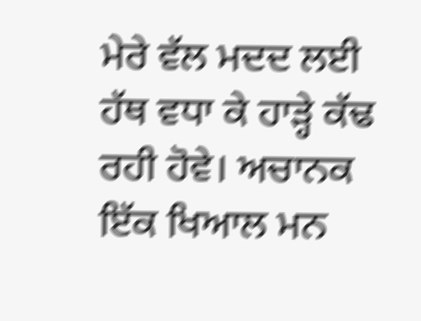ਮੇਰੇ ਵੱਲ ਮਦਦ ਲਈ ਹੱਥ ਵਧਾ ਕੇ ਹਾੜ੍ਹੇ ਕੱਢ ਰਹੀ ਹੋਵੇ। ਅਚਾਨਕ ਇੱਕ ਖਿਆਲ ਮਨ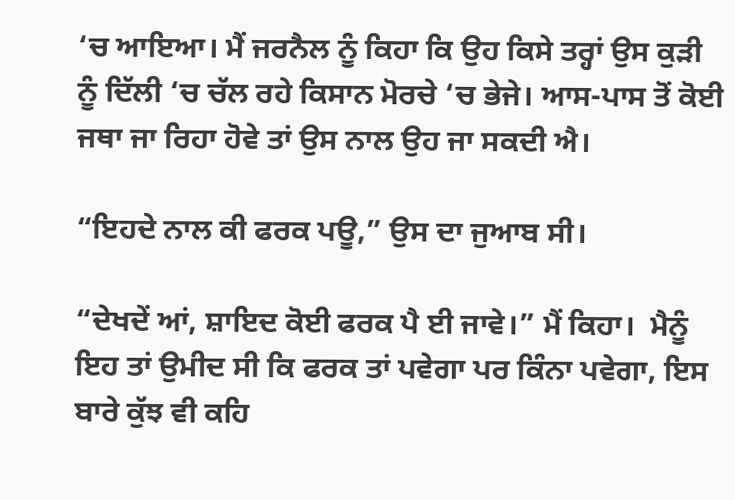‘ਚ ਆਇਆ। ਮੈਂ ਜਰਨੈਲ ਨੂੰ ਕਿਹਾ ਕਿ ਉਹ ਕਿਸੇ ਤਰ੍ਹਾਂ ਉਸ ਕੁੜੀ ਨੂੰ ਦਿੱਲੀ ‘ਚ ਚੱਲ ਰਹੇ ਕਿਸਾਨ ਮੋਰਚੇ ‘ਚ ਭੇਜੇ। ਆਸ-ਪਾਸ ਤੋਂ ਕੋਈ ਜਥਾ ਜਾ ਰਿਹਾ ਹੋਵੇ ਤਾਂ ਉਸ ਨਾਲ ਉਹ ਜਾ ਸਕਦੀ ਐ।

“ਇਹਦੇ ਨਾਲ ਕੀ ਫਰਕ ਪਊ,” ਉਸ ਦਾ ਜੁਆਬ ਸੀ।

“ਦੇਖਦੇਂ ਆਂ, ਸ਼ਾਇਦ ਕੋਈ ਫਰਕ ਪੈ ਈ ਜਾਵੇ।” ਮੈਂ ਕਿਹਾ।  ਮੈਨੂੰ ਇਹ ਤਾਂ ਉਮੀਦ ਸੀ ਕਿ ਫਰਕ ਤਾਂ ਪਵੇਗਾ ਪਰ ਕਿੰਨਾ ਪਵੇਗਾ, ਇਸ ਬਾਰੇ ਕੁੱਝ ਵੀ ਕਹਿ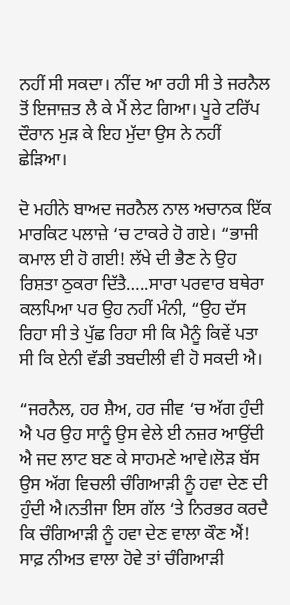ਨਹੀਂ ਸੀ ਸਕਦਾ। ਨੀਂਦ ਆ ਰਹੀ ਸੀ ਤੇ ਜਰਨੈਲ ਤੋਂ ਇਜਾਜ਼ਤ ਲੈ ਕੇ ਮੈਂ ਲੇਟ ਗਿਆ। ਪੂਰੇ ਟਰਿੱਪ ਦੌਰਾਨ ਮੁੜ ਕੇ ਇਹ ਮੁੱਦਾ ਉਸ ਨੇ ਨਹੀਂ ਛੇੜਿਆ।

ਦੋ ਮਹੀਨੇ ਬਾਅਦ ਜਰਨੈਲ ਨਾਲ ਅਚਾਨਕ ਇੱਕ ਮਾਰਕਿਟ ਪਲਾਜ਼ੇ ‘ਚ ਟਾਕਰੇ ਹੋ ਗਏ। “ਭਾਜੀ ਕਮਾਲ ਈ ਹੋ ਗਈ! ਲੱਖੇ ਦੀ ਭੈਣ ਨੇ ਉਹ ਰਿਸ਼ਤਾ ਠੁਕਰਾ ਦਿੱਤੈ…..ਸਾਰਾ ਪਰਵਾਰ ਬਥੇਰਾ ਕਲਪਿਆ ਪਰ ਉਹ ਨਹੀਂ ਮੰਨੀ, “ਉਹ ਦੱਸ ਰਿਹਾ ਸੀ ਤੇ ਪੁੱਛ ਰਿਹਾ ਸੀ ਕਿ ਮੈਨੂੰ ਕਿਵੇਂ ਪਤਾ ਸੀ ਕਿ ਏਨੀ ਵੱਡੀ ਤਬਦੀਲੀ ਵੀ ਹੋ ਸਕਦੀ ਐ।

“ਜਰਨੈਲ, ਹਰ ਸ਼ੈਅ, ਹਰ ਜੀਵ ‘ਚ ਅੱਗ ਹੁੰਦੀ ਐ ਪਰ ਉਹ ਸਾਨੂੰ ਉਸ ਵੇਲੇ ਈ ਨਜ਼ਰ ਆਉਂਦੀ ਐ ਜਦ ਲਾਟ ਬਣ ਕੇ ਸਾਹਮਣੇ ਆਵੇ।ਲੋੜ ਬੱਸ ਉਸ ਅੱਗ ਵਿਚਲੀ ਚੰਗਿਆੜੀ ਨੂੰ ਹਵਾ ਦੇਣ ਦੀ ਹੁੰਦੀ ਐ।ਨਤੀਜਾ ਇਸ ਗੱਲ ‘ਤੇ ਨਿਰਭਰ ਕਰਦੈ ਕਿ ਚੰਗਿਆੜੀ ਨੂੰ ਹਵਾ ਦੇਣ ਵਾਲਾ ਕੌਣ ਐਂ! ਸਾਫ਼ ਨੀਅਤ ਵਾਲਾ ਹੋਵੇ ਤਾਂ ਚੰਗਿਆੜੀ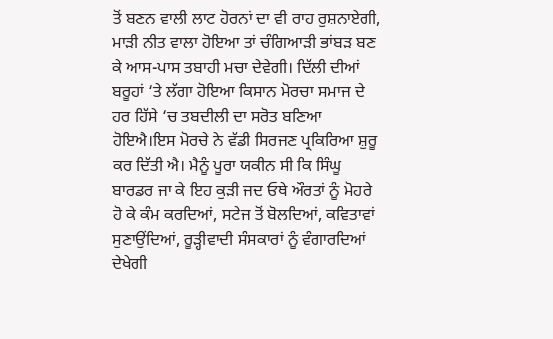ਤੋਂ ਬਣਨ ਵਾਲੀ ਲਾਟ ਹੋਰਨਾਂ ਦਾ ਵੀ ਰਾਹ ਰੁਸ਼ਨਾਏਗੀ, ਮਾੜੀ ਨੀਤ ਵਾਲਾ ਹੋਇਆ ਤਾਂ ਚੰਗਿਆੜੀ ਭਾਂਬੜ ਬਣ ਕੇ ਆਸ-ਪਾਸ ਤਬਾਹੀ ਮਚਾ ਦੇਵੇਗੀ। ਦਿੱਲੀ ਦੀਆਂ ਬਰੂਹਾਂ ‘ਤੇ ਲੱਗਾ ਹੋਇਆ ਕਿਸਾਨ ਮੋਰਚਾ ਸਮਾਜ ਦੇ ਹਰ ਹਿੱਸੇ ‘ਚ ਤਬਦੀਲੀ ਦਾ ਸਰੋਤ ਬਣਿਆ ਹੋਇਐ।ਇਸ ਮੋਰਚੇ ਨੇ ਵੱਡੀ ਸਿਰਜਣ ਪ੍ਰਕਿਰਿਆ ਸ਼ੁਰੂ ਕਰ ਦਿੱਤੀ ਐ। ਮੈਨੂੰ ਪੂਰਾ ਯਕੀਨ ਸੀ ਕਿ ਸਿੰਘੂ ਬਾਰਡਰ ਜਾ ਕੇ ਇਹ ਕੁੜੀ ਜਦ ਓਥੇ ਔਰਤਾਂ ਨੂੰ ਮੋਹਰੇ ਹੋ ਕੇ ਕੰਮ ਕਰਦਿਆਂ, ਸਟੇਜ ਤੋਂ ਬੋਲਦਿਆਂ, ਕਵਿਤਾਵਾਂ ਸੁਣਾਉਂਦਿਆਂ, ਰੂੜ੍ਹੀਵਾਦੀ ਸੰਸਕਾਰਾਂ ਨੂੰ ਵੰਗਾਰਦਿਆਂ ਦੇਖੇਗੀ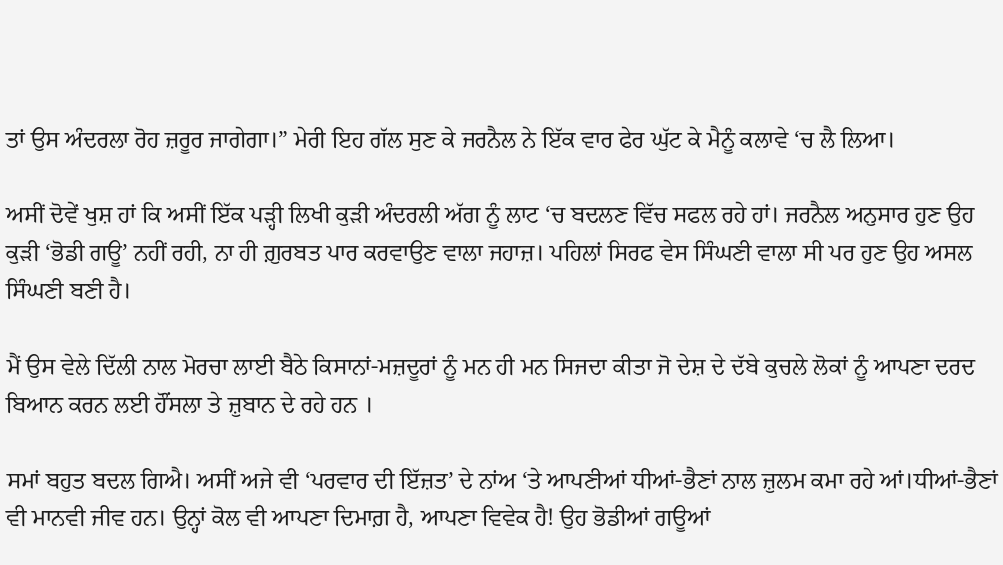ਤਾਂ ਉਸ ਅੰਦਰਲਾ ਰੋਹ ਜ਼ਰੂਰ ਜਾਗੇਗਾ।” ਮੇਰੀ ਇਹ ਗੱਲ ਸੁਣ ਕੇ ਜਰਨੈਲ ਨੇ ਇੱਕ ਵਾਰ ਫੇਰ ਘੁੱਟ ਕੇ ਮੈਨੂੰ ਕਲਾਵੇ ‘ਚ ਲੈ ਲਿਆ।

ਅਸੀਂ ਦੋਵੇਂ ਖੁਸ਼ ਹਾਂ ਕਿ ਅਸੀਂ ਇੱਕ ਪੜ੍ਹੀ ਲਿਖੀ ਕੁੜੀ ਅੰਦਰਲੀ ਅੱਗ ਨੂੰ ਲਾਟ ‘ਚ ਬਦਲਣ ਵਿੱਚ ਸਫਲ ਰਹੇ ਹਾਂ। ਜਰਨੈਲ ਅਨੁਸਾਰ ਹੁਣ ਉਹ ਕੁੜੀ ‘ਭੋਡੀ ਗਊ’ ਨਹੀਂ ਰਹੀ, ਨਾ ਹੀ ਗ਼ੁਰਬਤ ਪਾਰ ਕਰਵਾਉਣ ਵਾਲਾ ਜਹਾਜ਼। ਪਹਿਲਾਂ ਸਿਰਫ ਵੇਸ ਸਿੰਘਣੀ ਵਾਲਾ ਸੀ ਪਰ ਹੁਣ ਉਹ ਅਸਲ ਸਿੰਘਣੀ ਬਣੀ ਹੈ।

ਮੈਂ ਉਸ ਵੇਲੇ ਦਿੱਲੀ ਨਾਲ ਮੋਰਚਾ ਲਾਈ ਬੈਠੇ ਕਿਸਾਨਾਂ-ਮਜ਼ਦੂਰਾਂ ਨੂੰ ਮਨ ਹੀ ਮਨ ਸਿਜਦਾ ਕੀਤਾ ਜੋ ਦੇਸ਼ ਦੇ ਦੱਬੇ ਕੁਚਲੇ ਲੋਕਾਂ ਨੂੰ ਆਪਣਾ ਦਰਦ ਬਿਆਨ ਕਰਨ ਲਈ ਹੌਂਸਲਾ ਤੇ ਜ਼ੁਬਾਨ ਦੇ ਰਹੇ ਹਨ ।

ਸਮਾਂ ਬਹੁਤ ਬਦਲ ਗਿਐ। ਅਸੀਂ ਅਜੇ ਵੀ ‘ਪਰਵਾਰ ਦੀ ਇੱਜ਼ਤ’ ਦੇ ਨਾਂਅ ‘ਤੇ ਆਪਣੀਆਂ ਧੀਆਂ-ਭੈਣਾਂ ਨਾਲ ਜ਼ੁਲਮ ਕਮਾ ਰਹੇ ਆਂ।ਧੀਆਂ-ਭੈਣਾਂ ਵੀ ਮਾਨਵੀ ਜੀਵ ਹਨ। ਉਨ੍ਹਾਂ ਕੋਲ ਵੀ ਆਪਣਾ ਦਿਮਾਗ਼ ਹੈ, ਆਪਣਾ ਵਿਵੇਕ ਹੈ! ਉਹ ਭੋਡੀਆਂ ਗਊਆਂ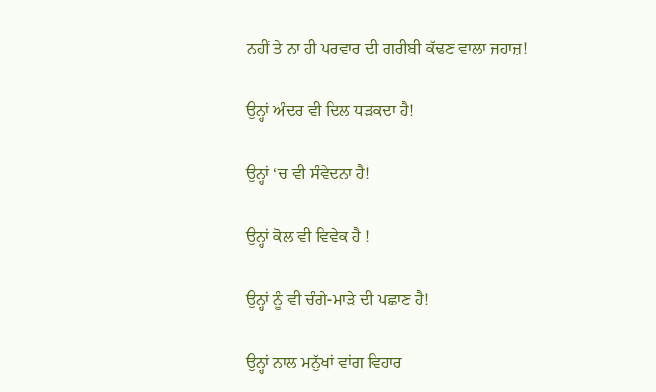ਨਹੀਂ ਤੇ ਨਾ ਹੀ ਪਰਵਾਰ ਦੀ ਗਰੀਬੀ ਕੱਢਣ ਵਾਲਾ ਜਹਾਜ਼!

ਉਨ੍ਹਾਂ ਅੰਦਰ ਵੀ ਦਿਲ ਧੜਕਦਾ ਹੈ!

ਉਨ੍ਹਾਂ ‘ਚ ਵੀ ਸੰਵੇਦਨਾ ਹੈ!

ਉਨ੍ਹਾਂ ਕੋਲ ਵੀ ਵਿਵੇਕ ਹੈ !

ਉਨ੍ਹਾਂ ਨੂੰ ਵੀ ਚੰਗੇ-ਮਾੜੇ ਦੀ ਪਛਾਣ ਹੈ!

ਉਨ੍ਹਾਂ ਨਾਲ ਮਨੁੱਖਾਂ ਵਾਂਗ ਵਿਹਾਰ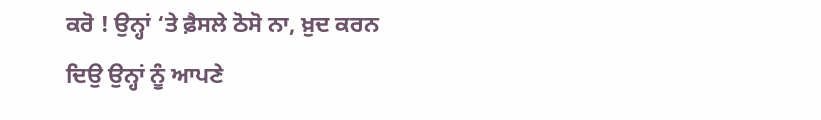ਕਰੋ ! ਉਨ੍ਹਾਂ ‘ਤੇ ਫ਼ੈਸਲੇ ਠੋਸੋ ਨਾ, ਖ਼ੁਦ ਕਰਨ ਦਿਉ ਉਨ੍ਹਾਂ ਨੂੰ ਆਪਣੇ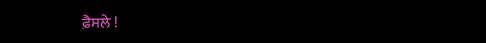ਫ਼ੈਸਲੇ !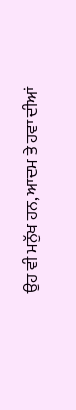ਉਹ ਵੀ ਮਨੁੱਖ ਹਨ, ਆਦਮ ਤੇ ਹਵਾ ਦੀਆਂ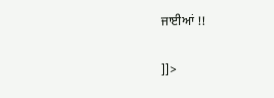ਜਾਈਆਂ !!

]]>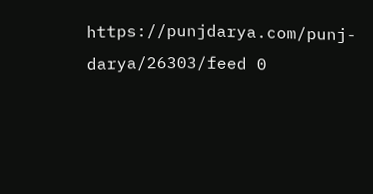https://punjdarya.com/punj-darya/26303/feed 0